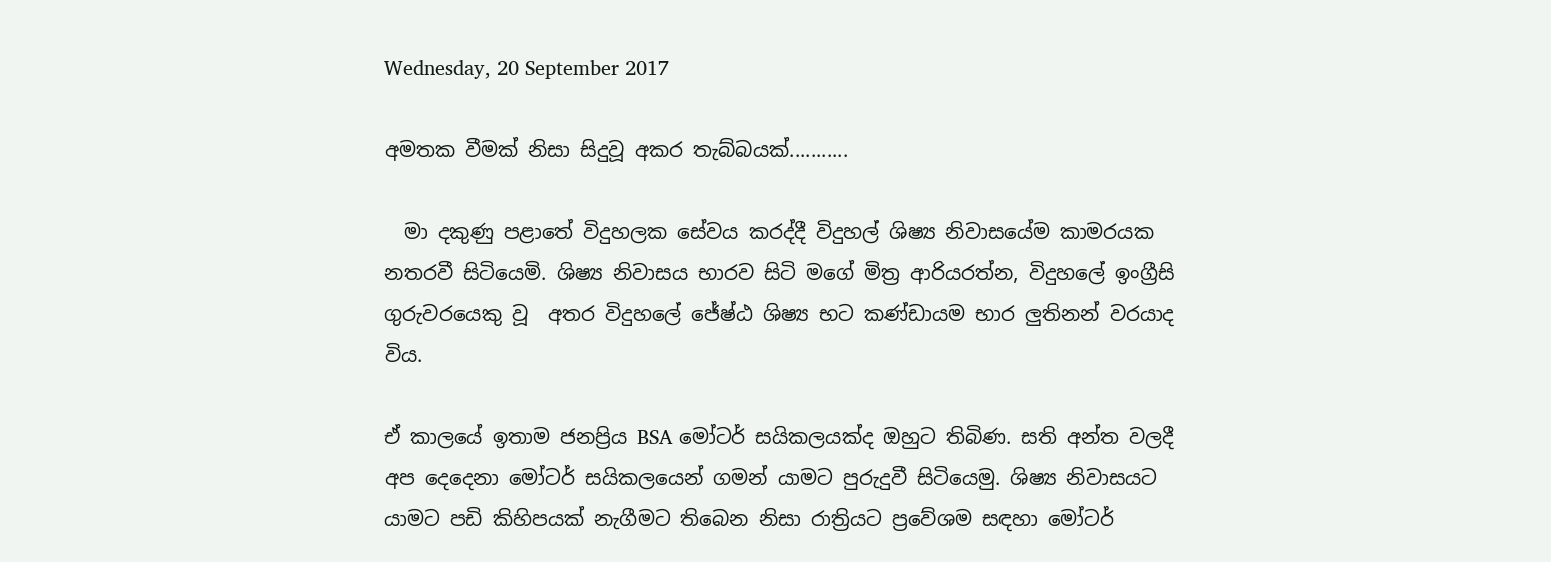Wednesday, 20 September 2017

අමතක වීමක් නිසා සිදුවූ අකර තැබ්බයක්...........

  මා දකුණු පළාතේ විදුහලක සේවය කරද්දී විදුහල් ශිෂ්‍ය නිවාසයේම කාමරයක නතරවී සිටියෙමි. ශිෂ්‍ය නිවාසය භාරව සිටි මගේ මිත්‍ර ආරියරත්න, විදුහලේ ඉංග්‍රීසි ගුරුවරයෙකු වූ  අතර විදුහලේ ජේෂ්ඨ ශිෂ්‍ය භට කණ්ඩායම භාර ලුතිනන් වරයාද විය.

ඒ කාලයේ ඉතාම ජනප්‍රිය BSA මෝටර් සයිකලයක්ද ඔහුට තිබිණ. සති අන්ත වලදී අප දෙදෙනා මෝටර් සයිකලයෙන් ගමන් යාමට පුරුදුවී සිටියෙමු. ශිෂ්‍ය නිවාසයට යාමට පඩි කිහිපයක් නැගීමට තිබෙන නිසා රාත්‍රියට ප්‍රවේශම සඳහා මෝටර්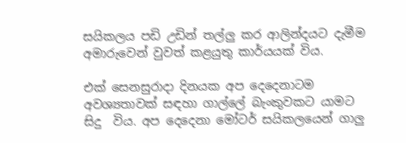සයිකලය පඩි උඩින් තල්ලු කර ආලින්දයට දැමීම අමාරුවෙන් වුවත් කළයුතු කාර්යයක් විය.

එක් සෙනසුරාදා දිනයක අප දෙදෙනාටම අවශ්‍යතාවක් සඳහා ගාල්ලේ බැංකුවකට යාමට සිදු  විය. අප දෙදෙනා මෝටර් සයිකලයෙන් ගාලු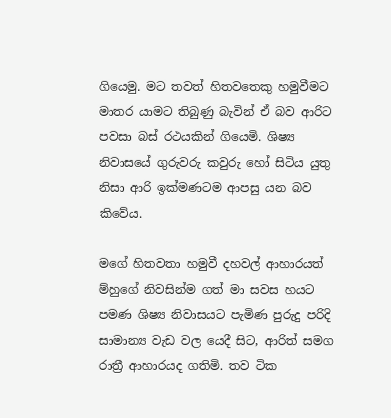ගියෙමු. මට තවත් හිතවතෙකු හමුවීමට මාතර යාමට තිබුණු බැවින් ඒ බව ආරිට පවසා බස් රථයකින් ගියෙමි. ශිෂ්‍ය නිවාසයේ ගුරුවරු කවුරු හෝ සිටිය යුතු නිසා ආරි ඉක්මණටම ආපසු යන බව කිවේය.

මගේ හිතවතා හමුවී දහවල් ආහාරයත් ම්හුගේ නිවසින්ම ගත් මා සවස හයට පමණ ශිෂ්‍ය නිවාසයට පැමිණ පුරුදු පරිදි සාමාන්‍ය වැඩ වල යෙදී සිට, ආරිත් සමග රාත්‍රී ආහාරයද ගතිමි. තව ටික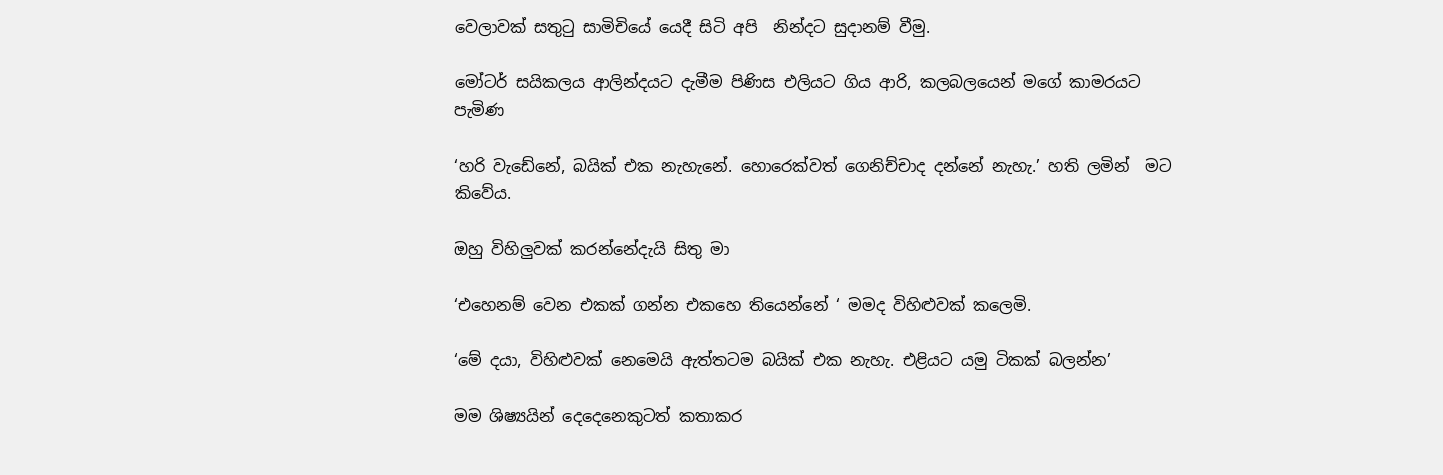වෙලාවක් සතුටු සාමිචියේ යෙදී සිටි අපි  නින්දට සුදානම් වීමු.

මෝටර් සයිකලය ආලින්දයට දැමීම පිණිස එලියට ගිය ආරි, කලබලයෙන් මගේ කාමරයට පැමිණ

‘හරි වැඩේනේ, බයික් එක නැහැනේ. හොරෙක්වත් ගෙනිච්චාද දන්නේ නැහැ.’ හති ලමින්  මට කිවේය.

ඔහු විහිලුවක්‌ කරන්නේදැයි සිතු මා

‘එහෙනම් වෙන එකක් ගන්න එකහෙ තියෙන්නේ ‘ මමද විහිළුවක් කලෙමි.

‘මේ දයා, විහිළුවක් නෙමෙයි ඇත්තටම බයික් එක නැහැ. එළියට යමු ටිකක් බලන්න’

මම ශිෂ්‍යයින් දෙදෙනෙකුටත් කතාකර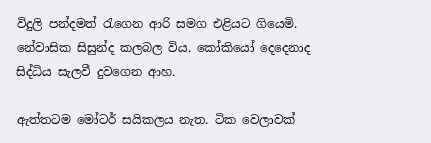විදුලි පන්දමත් රැගෙන ආරි සමග එළියට ගියෙමි. නේවාසික සිසුන්ද කලබල විය. කෝකියෝ දෙදෙනාද සිද්ධිය සැලවී දුවගෙන ආහ.

ඇත්තටම මෝටර් සයිකලය නැත. ටික වෙලාවක්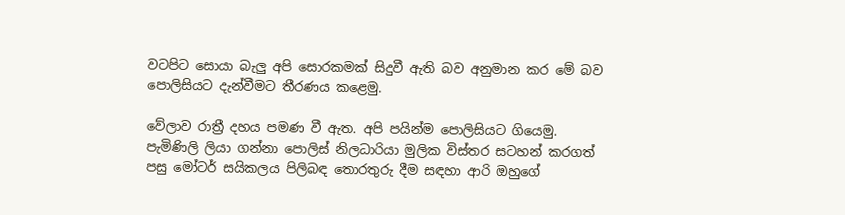වටපිට සොයා බැලු අපි සොරකමක් සිදුවී ඇති බව අනුමාන කර මේ බව පොලිසියට දැන්වීමට තීරණය කළෙමු.

වේලාව රාත්‍රී දහය පමණ වී ඇත. අපි පයින්ම පොලිසියට ගියෙමු. පැමිණිලි ලියා ගන්නා පොලිස් නිලධාරියා මුලික විස්තර සටහන් කරගත් පසු මෝටර් සයිකලය පිලිබඳ තොරතුරු දීම සඳහා ආරි ඔහුගේ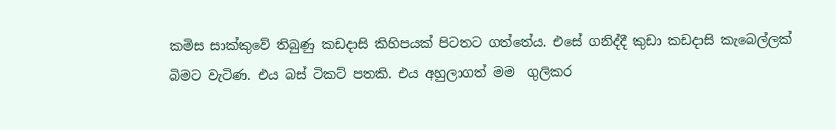කමිස සාක්කුවේ තිබුණු කඩදාසි කිහිපයක් පිටතට ගත්තේය. එසේ ගනිද්දී කුඩා කඩදාසි කැබෙල්ලක් බිමට වැටිණ. එය බස් ටිකට් පතකි. එය අහුලාගත් මම  ගුලිකර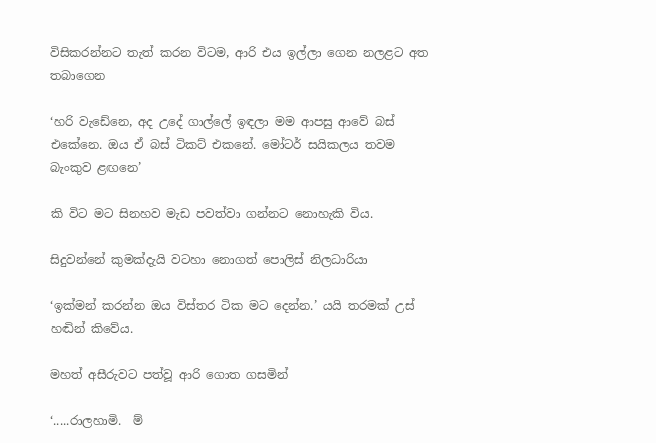විසිකරන්නට තැත් කරන විටම, ආරි එය ඉල්ලා ගෙන නලළට අත තබාගෙන

‘හරි වැඩේනෙ, අද උදේ ගාල්ලේ ඉඳලා මම ආපසු ආවේ බස් එකේනෙ. ඔය ඒ බස් ටිකට් එකනේ. මෝටර් සයිකලය තවම බැංකුව ළඟනෙ’

කි විට මට සිනහව මැඩ පවත්වා ගන්නට නොහැකි විය.

සිදුවන්නේ කුමක්දැයි වටහා නොගත් පොලිස් නිලධාරියා

‘ඉක්මන් කරන්න ඔය විස්තර ටික මට දෙන්න.’ යයි තරමක් උස් හඬින් කිවේය.

මහත් අසීරුවට පත්වූ ආරි ගොත ගසමින්

‘.....රාලහාමි.  ම්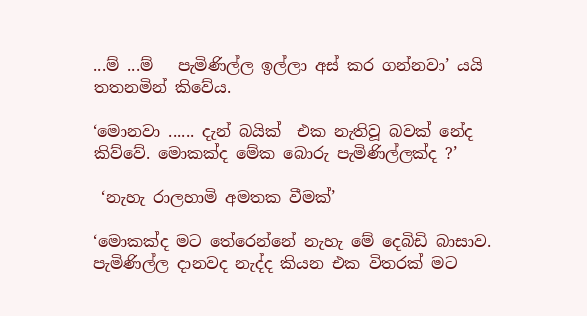...ම් ...ම්   පැමිණිල්ල ඉල්ලා අස් කර ගන්නවා’ යයි තතනමින් කිවේය.

‘මොනවා ...... දැන් බයික්  එක නැතිවූ බවක් නේද කිව්වේ. මොකක්ද මේක බොරු පැමිණිල්ලක්ද ?’

 ‘නැහැ රාලහාමි අමතක වීමක්’

‘මොකක්ද මට තේරෙන්නේ නැහැ මේ දෙබිඩි බාසාව. පැමිණිල්ල දානවද නැද්ද කියන එක විතරක් මට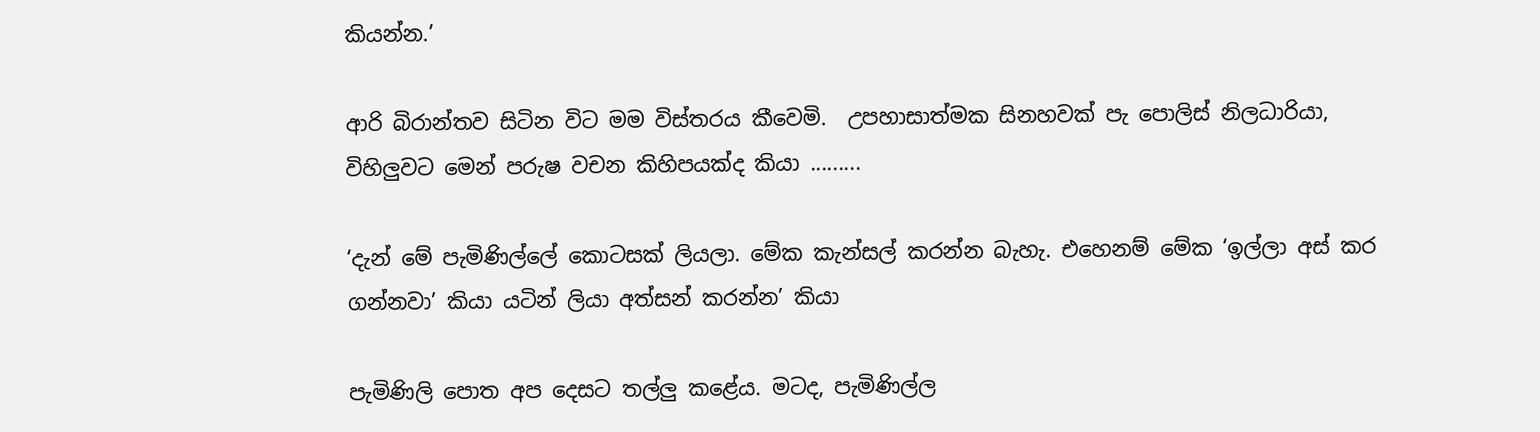කියන්න.’

ආරි බිරාන්තව සිටින විට මම විස්තරය කීවෙමි.  උපහාසාත්මක සිනහවක් පැ පොලිස් නිලධාරියා, විහිලුවට මෙන් පරුෂ වචන කිහිපයක්ද කියා .........

‘දැන් මේ පැමිණිල්ලේ කොටසක් ලියලා. මේක කැන්සල් කරන්න බැහැ. එහෙනම් මේක ‘ඉල්ලා අස් කර ගන්නවා’ කියා යටින් ලියා අත්සන් කරන්න’ කියා

පැමිණිලි පොත අප දෙසට තල්ලු කළේය. මටද, පැමිණිල්ල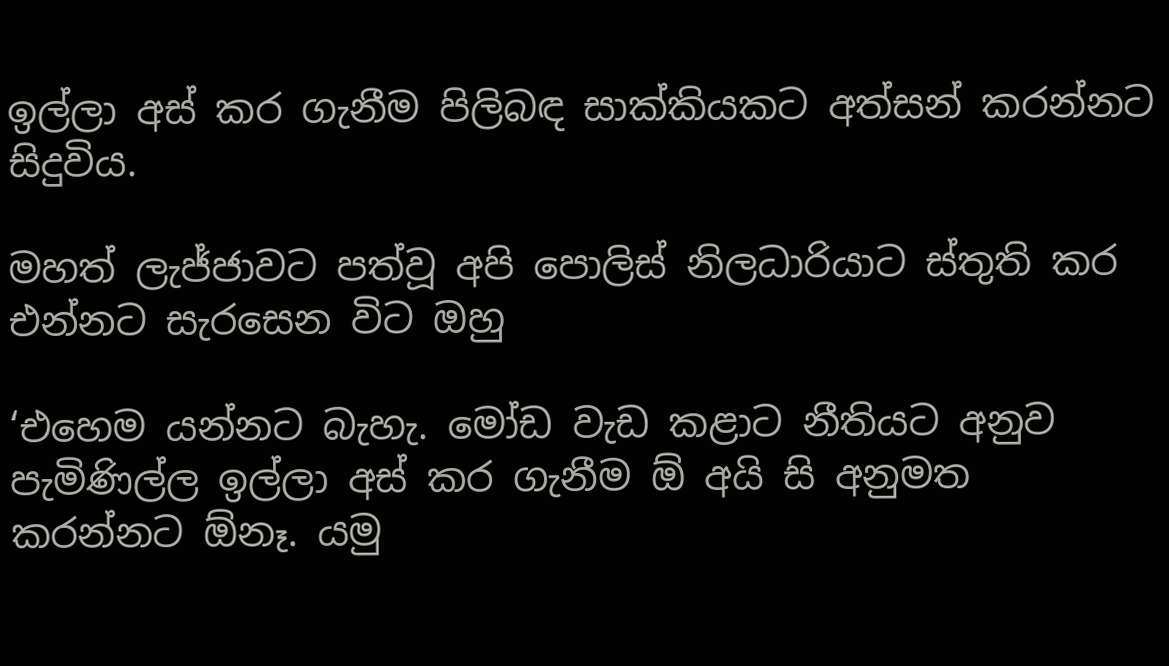ඉල්ලා අස් කර ගැනීම පිලිබඳ සාක්කියකට අත්සන් කරන්නට සිදුවිය.

මහත් ලැජ්ජාවට පත්වූ අපි පොලිස් නිලධාරියාට ස්තුති කර එන්නට සැරසෙන විට ඔහු

‘එහෙම යන්නට බැහැ. මෝඩ වැඩ කළාට නීතියට අනුව පැමිණිල්ල ඉල්ලා අස් කර ගැනීම ඕ අයි සි අනුමත කරන්නට ඕනෑ. යමු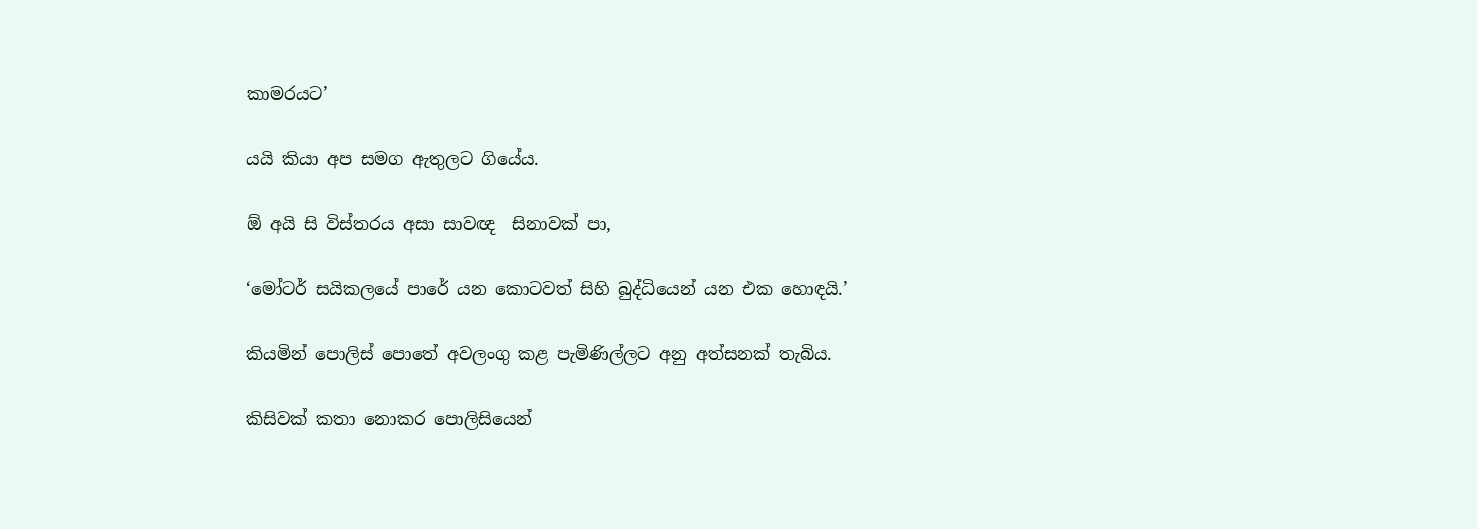කාමරයට’

යයි කියා අප සමග ඇතුලට ගියේය.

ඕ අයි සි විස්තරය අසා සාවඥ  සිනාවක් පා,

‘මෝටර් සයිකලයේ පාරේ යන කොටවත් සිහි බුද්ධියෙන් යන එක හොඳයි.’

කියමින් පොලිස් පොතේ අවලංගු කළ පැමිණිල්ලට අනු අත්සනක් තැබිය.

කිසිවක් කතා නොකර පොලිසියෙන්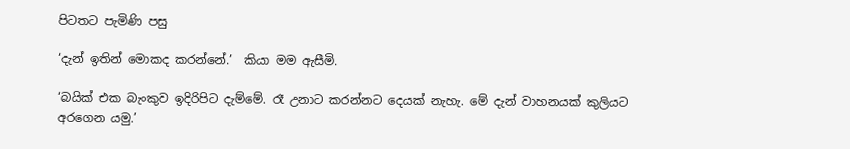පිටතට පැමිණි පසු

‘දැන් ඉතින් මොකද කරන්නේ.’  කියා මම ඇසීමි.

‘බයික් එක බැංකුව ඉදිරිපිට දැම්මේ. රෑ උනාට කරන්නට දෙයක් නැහැ. මේ දැන් වාහනයක් කුලියට අරගෙන යමු.’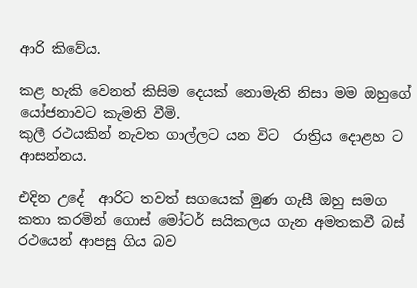ආරි කිවේය.

කළ හැකි වෙනත් කිසිම දෙයක් නොමැති නිසා මම ඔහුගේ යෝජනාවට කැමති වීමි.
කුලී රථයකින් නැවත ගාල්ලට යන විට  රාත්‍රිය දොළහ ට ආසන්නය.

එදින උදේ  ආරිට තවත් සගයෙක් මුණ ගැසී ඔහු සමග කතා කරමින් ගොස් මෝටර් සයිකලය ගැන අමතකවී බස් රථයෙන් ආපසු ගිය බව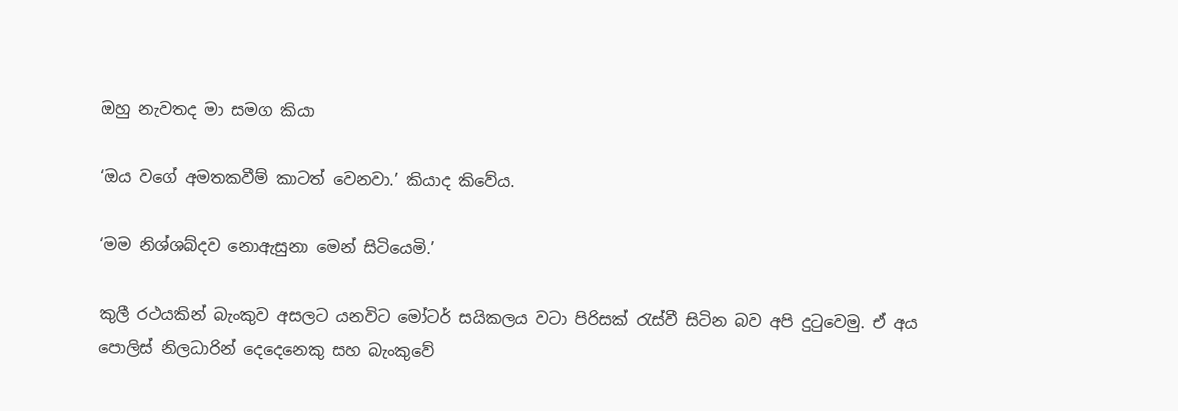ඔහු නැවතද මා සමග කියා

‘ඔය වගේ අමතකවීම් කාටත් වෙනවා.’ කියාද කිවේය.

‘මම නිශ්ශබ්දව නොඇසුනා මෙන් සිටියෙමි.’

කුලී රථයකින් බැංකුව අසලට යනවිට මෝටර් සයිකලය වටා පිරිසක් රැස්වී සිටින බව අපි දුටුවෙමු. ඒ අය පොලිස් නිලධාරින් දෙදෙනෙකු සහ බැංකුවේ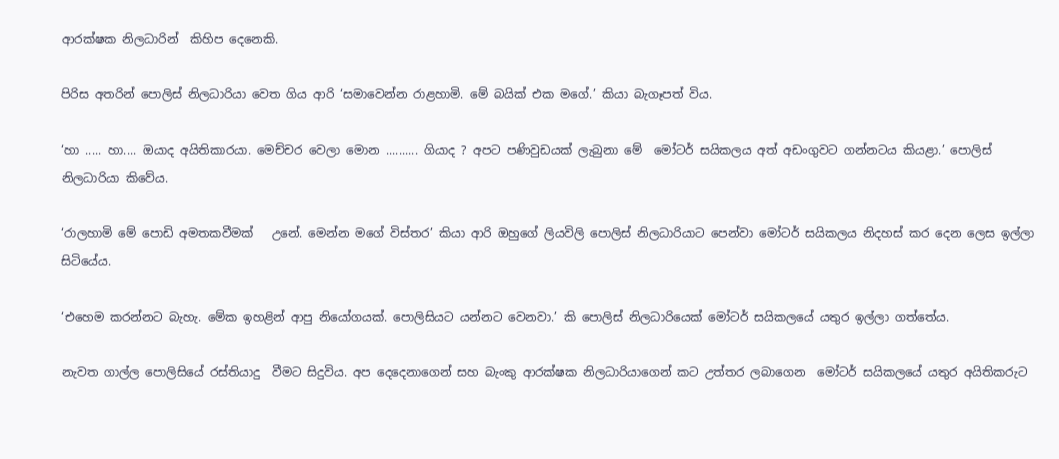ආරක්ෂක නිලධාරින්  කිහිප දෙනෙකි.

පිරිස අතරින් පොලිස් නිලධාරියා වෙත ගිය ආරි ‘සමාවෙන්න රාළහාමි. මේ බයික් එක මගේ.’ කියා බැගෑපත් විය.

‘හා ..... හා.... ඔයාද අයිතිකාරයා. මෙච්චර වෙලා මොන .......... ගියාද ? අපට පණිවුඩයක්‌ ලැබුනා මේ  මෝටර් සයිකලය අත් අඩංගුවට ගන්නටය කියළා.’ පොලිස් නිලධාරියා කිවේය.

‘රාලහාමි මේ පොඩි අමතකවීමක්   උනේ. මෙන්න මගේ විස්තර’ කියා ආරි ඔහුගේ ලියවිලි පොලිස් නිලධාරියාට පෙන්වා මෝටර් සයිකලය නිදහස් කර දෙන ලෙස ඉල්ලා සිටියේය.

‘එහෙම කරන්නට බැහැ. මේක ඉහළින් ආපු නියෝගයක්. පොලිසියට යන්නට වෙනවා.’ කි පොලිස් නිලධාරියෙක් මෝටර් සයිකලයේ යතුර ඉල්ලා ගත්තේය.

නැවත ගාල්ල පොලිසියේ රස්තියාදු  වීමට සිදුවිය. අප දෙදෙනාගෙන් සහ බැංකු ආරක්ෂක නිලධාරියාගෙන් කට උත්තර ලබාගෙන  මෝටර් සයිකලයේ යතුර අයිතිකරුට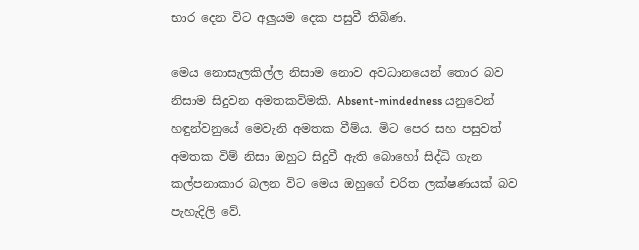භාර දෙන විට අලුයම දෙක පසුවී තිබිණ.

මෙය නොසැලකිල්ල නිසාම නොව අවධානයෙන් තොර බව නිසාම සිදුවන අමතකවිමකි. Absent-mindedness යනුවෙන් හඳුන්වනුයේ මෙවැනි අමතක වීම්ය. මිට පෙර සහ පසුවත් අමතක විම් නිසා ඔහුට සිදුවී ඇති බොහෝ සිද්ධි ගැන කල්පනාකාර බලන විට මෙය ඔහුගේ චරිත ලක්ෂණයක් බව පැහැදිලි වේ.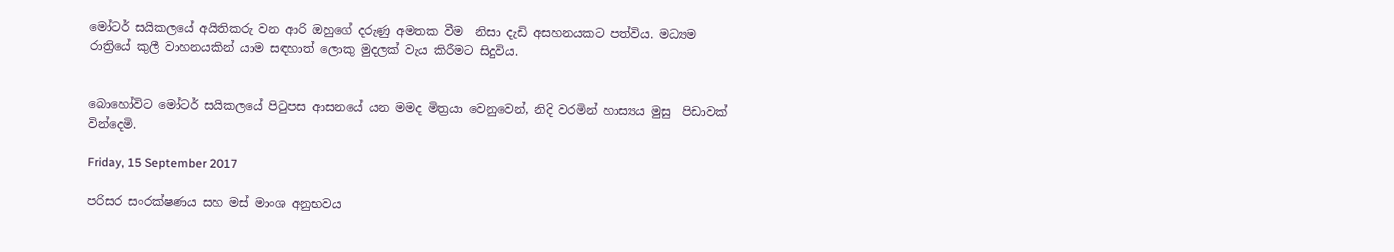මෝටර් සයිකලයේ අයිතිකරු වන ආරි ඔහුගේ දරුණු අමතක වීම  නිසා දැඩි අසහනයකට පත්විය. මධ්‍යම රාත්‍රියේ කුලී වාහනයකින් යාම සඳහාත් ලොකු මුදලක් වැය කිරීමට සිදුවිය.


බොහෝවිට මෝටර් සයිකලයේ පිටුපස ආසනයේ යන මමද මිත්‍රයා වෙනුවෙන්, නිදි වරමින් හාස්‍යය මුසු  පිඩාවක් වින්දෙමි.

Friday, 15 September 2017

පරිසර සංරක්ෂණය සහ මස් මාංශ අනුභවය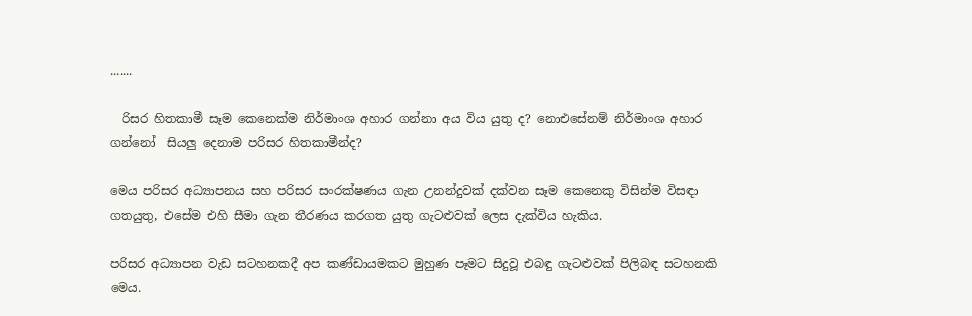.......

  රිසර හිතකාමී සෑම කෙනෙක්ම නිර්මාංශ අහාර ගන්නා අය විය යුතු ද? නොඑසේනම් නිර්මාංශ අහාර ගන්නෝ  සියලු දෙනාම පරිසර හිතකාමීන්ද?

මෙය පරිසර අධ්‍යාපනය සහ පරිසර සංරක්ෂණය ගැන උනන්දුවක් දක්වන සෑම කෙනෙකු විසින්ම විසඳා ගතයුතු, එසේම එහි සීමා ගැන තීරණය කරගත යුතු ගැටළුවක් ලෙස දැක්විය හැකිය.

පරිසර අධ්‍යාපන වැඩ සටහනකදී අප කණ්ඩායමකට මුහුණ පෑමට සිදුවූ එබඳු ගැටළුවක් පිලිබඳ සටහනකි මෙය.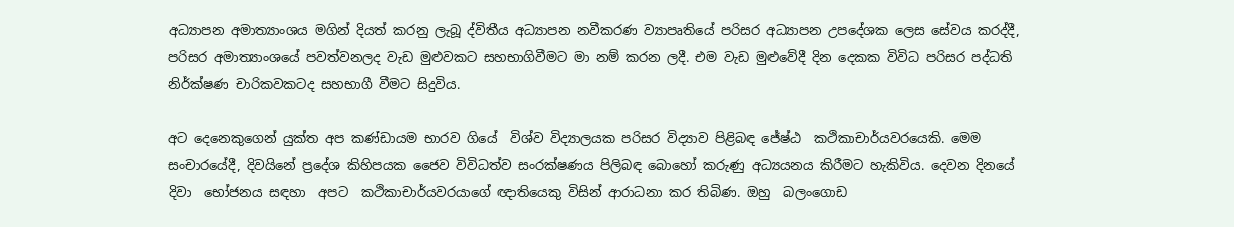අධ්‍යාපන අමාත්‍යාංශය මගින් දියත් කරනු ලැබූ ද්විතීය අධ්‍යාපන නවීකරණ ව්‍යාපෘතියේ පරිසර අධ්‍යාපන උපදේශක ලෙස සේවය කරද්දී, පරිසර අමාත්‍යාංශයේ පවත්වනලද වැඩ මුළුවකට සහභාගිවීමට මා නම් කරන ලදී. එම වැඩ මුළුවේදී දින දෙකක විවිධ පරිසර පද්ධති නිර්ක්ෂණ චාරිකවකටද සහභාගී වීමට සිදුවිය.

අට දෙනෙකුගෙන් යුක්ත අප කණ්ඩායම භාරව ගියේ  විශ්ව විද්‍යාලයක පරිසර විද්‍යාව පිළිබඳ ජේෂ්ඨ  කථිකාචාර්යවරයෙකි. මෙම සංචාරයේදී, දිවයිනේ ප්‍රදේශ කිහිපයක ජෛව විවිධත්ව සංරක්ෂණය පිලිබඳ බොහෝ කරුණු අධ්‍යයනය කිරීමට හැකිවිය. දෙවන දිනයේ දිවා  භෝජනය සඳහා  අපට  කථිකාචාර්යවරයාගේ ඥාතියෙකු විසින් ආරාධනා කර තිබිණ. ඔහු  බලංගොඩ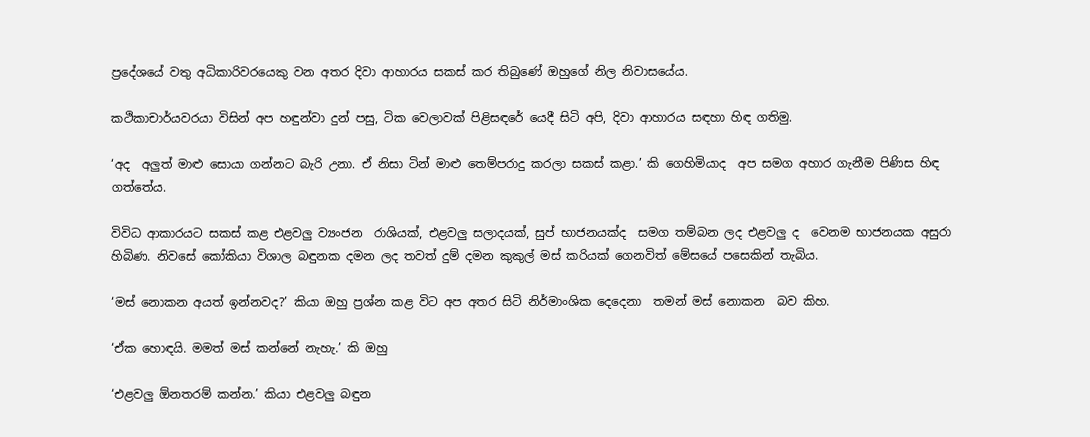ප්‍රදේශයේ වතු අධිකාරිවරයෙකු වන අතර දිවා ආහාරය සකස් කර තිබුණේ ඔහුගේ නිල නිවාසයේය.

කථිකාචාර්යවරයා විසින් අප හඳුන්වා දුන් පසු, ටික වෙලාවක් පිළිසඳරේ යෙදී සිටි අපි, දිවා ආහාරය සඳහා හිඳ ගතිමු.

‘අද  අලුත් මාළු සොයා ගන්නට බැරි උනා. ඒ නිසා ටින් මාළු තෙම්පරාදු කරලා සකස් කළා.’ කි ගෙහිමියාද  අප සමග අහාර ගැනීම පිණිස හිඳ ගත්තේය.

විවිධ ආකාරයට සකස් කළ එළවලු ව්‍යංජන  රාශියක්‌, එළවලු සලාදයක්, සුප් භාජනයක්ද  සමග තම්බන ලද එළවලු ද  වෙනම භාජනයක අසුරා හිබිණ. නිවසේ කෝකියා විශාල බඳුනක දමන ලද තවත් දුම් දමන කුකුල් මස් කරියක් ගෙනවිත් මේසයේ පසෙකින් තැබිය.

‘මස් නොකන අයත් ඉන්නවද?’ කියා ඔහු ප්‍රශ්න කළ විට අප අතර සිටි නිර්මාංශික දෙදෙනා  තමන් මස් නොකන  බව කිහ.

‘ඒක හොඳයි. මමත් මස් කන්නේ නැහැ.’ කි ඔහු

‘එළවලු ඕනතරම් කන්න.’ කියා එළවලු බඳුන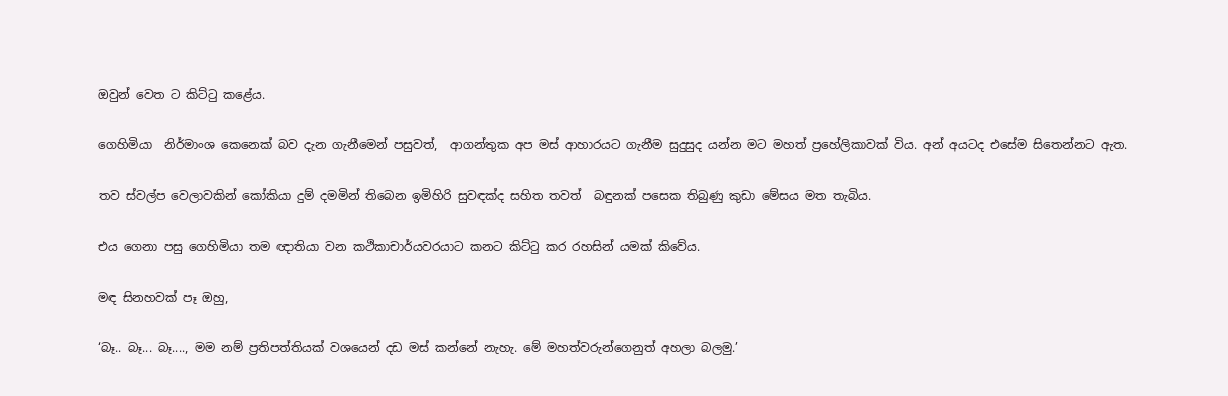ඔවුන් වෙත ට කිට්ටු කළේය.

ගෙහිමියා  නිර්මාංශ කෙනෙක් බව දැන ගැනීමෙන් පසුවත්,  ආගන්තුක අප මස් ආහාරයට ගැනීම සුදුසුද යන්න මට මහත් ප්‍රහේලිකාවක් විය. අන් අයටද එසේම සිතෙන්නට ඇත.

තව ස්වල්ප වෙලාවකින් කෝකියා දුම් දමමින් තිබෙන ඉමිහිරි සුවඳක්ද සහිත තවත්  බඳුනක් පසෙක තිබුණු කුඩා මේසය මත තැබිය.

එය ගෙනා පසු ගෙහිමියා තම ඥාතියා වන කථිකාචාර්යවරයාට කනට කිට්ටු කර රහසින් යමක්‌ කිවේය.

මඳ සිනහවක් පෑ ඔහු,

‘බෑ.. බෑ... බෑ...., මම නම් ප්‍රතිපත්තියක් වශයෙන් දඩ මස් කන්නේ නැහැ. මේ මහත්වරුන්ගෙනුත් අහලා බලමු.’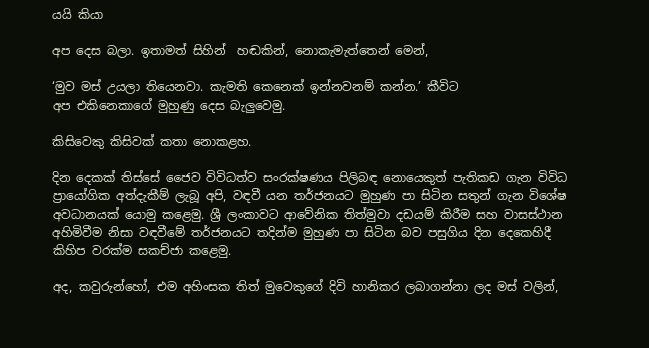යයි කියා

අප දෙස බලා. ඉතාමත් සිහින්  හඬකින්, නොකැමැත්තෙන් මෙන්,

‘මුව මස් උයලා තියෙනවා. කැමති කෙනෙක් ඉන්නවනම් කන්න.’ කීවිට
අප එකිනෙකාගේ මුහුණු දෙස බැලුවෙමු.

කිසිවෙකු කිසිවක් කතා නොකළහ.

දින දෙකක් තිස්සේ ජෛව විවිධත්ව සංරක්ෂණය පිලිබඳ නොයෙකුත් පැතිකඩ ගැන විවිධ ප්‍රායෝගික අත්දැකීම් ලැබූ අපි, වඳවී යන තර්ජනයට මුහුණ පා සිටින සතුන් ගැන විශේෂ අවධානයක් යොමු කළෙමු. ශ්‍රී ලංකාවට ආවේනික තිත්මුවා දඩයම් කිරීම සහ වාසස්ථාන අහිමිවීම නිසා වඳවීමේ තර්ජනයට තදින්ම මුහුණ පා සිටින බව පසුගිය දින දෙකෙහිදී කිහිප වරක්ම සකච්ජා කළෙමු.

අද, කවුරුන්හෝ, එම අහිංසක තිත් මුවෙකුගේ දිවි හානිකර ලබාගන්නා ලද මස් වලින්,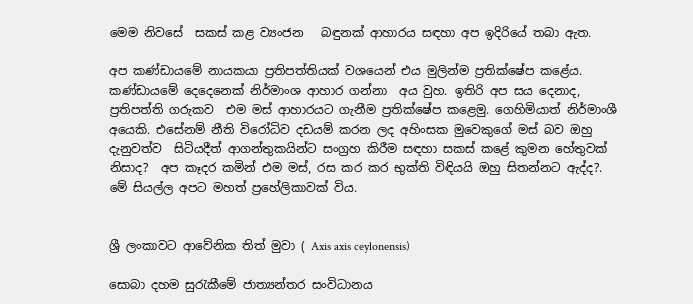මෙම නිවසේ  සකස් කළ ව්‍යංජන   බඳුනක් ආහාරය සඳහා අප ඉදිරියේ තබා ඇත.

අප කණ්ඩායමේ නායකයා ප්‍රතිපත්තියක් වශයෙන් එය මුලින්ම ප්‍රතික්ෂේප කළේය. කණ්ඩායමේ දෙදෙනෙක් නිර්මාංශ ආහාර ගන්නා  අය වුහ. ඉතිරි අප සය දෙනාද, ප්‍රතිපත්ති ගරුකව  එම මස් ආහාරයට ගැනීම ප්‍රතික්ෂේප කළෙමු. ගෙහිමියාත් නිර්මාංශී අයෙකි. එසේනම් නීති විරෝධිව දඩයම් කරන ලද අහිංසක මුවෙකුගේ මස් බව ඔහු දැනුවත්ව  සිටියදීත් ආගන්තුකයින්ට සංග්‍රහ කිරීම සඳහා සකස් කළේ කුමන හේතුවක් නිසාද?  අප කෑදර කමින් එම මස්, රස කර කර භුක්ති විඳියයි ඔහු සිතන්නට ඇද්ද?. මේ සියල්ල අපට මහත් ප්‍රහේලිකාවක් විය.


ශ්‍රී ලංකාවට ආවේනික තිත් මුවා ( Axis axis ceylonensis)

සොබා දහම සුරැකීමේ ජාත්‍යන්තර සංවිධානය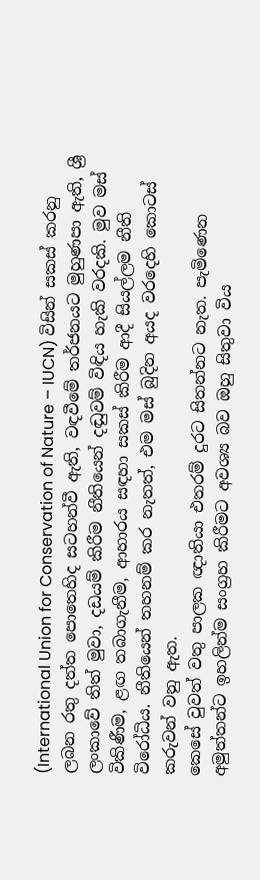(International Union for Conservation of Nature – IUCN) විසින් සකස් කරනු ලබන රතු දත්ත පොතෙහිද සටහන්වී ඇති, වඳවීමේ තර්ජනයට මුහුණපා ඇති, ශ්‍රී ලංකාවේ තිත් මුවා, දඩයම් කිරීම නීතියෙන් දඬුවම් විඳිය හැකි වරදකි. මුව මස් විකිණීම, ළඟ තබාගැනීම, ආහාරය සඳහා සකස් කිරීම ආදී සියල්ලම නීති විරෝධිය. නීතියෙන් තහනම් කර නැතත්, එම මස් බුදින අයද වරදෙහි කොටස් කරුවන් වනු ඇත.
කෙසේ වුවත් වතු පාලක ඥාතියා එතරම් දුරට සිතන්නට නැත. පැමිණෙන අමුත්තන්ට ඉහලින්ම සංග්‍රහ කිරීමට අවශ්‍ය බව ඔහු සිතුවා විය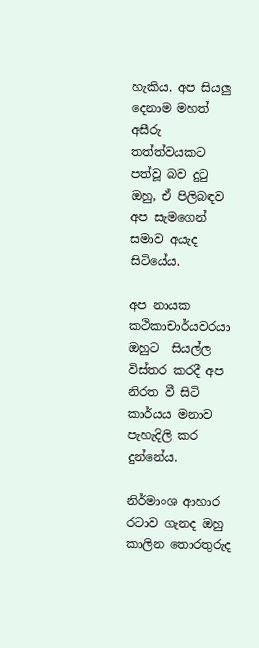හැකිය. අප සියලු දෙනාම මහත් අසීරු තත්ත්වයකට පත්වූ බව දුටු ඔහු, ඒ පිලිබඳව අප සැමගෙන් සමාව අයැද සිටියේය.

අප නායක කථිකාචාර්යවරයා ඔහුට  සියල්ල විස්තර කරදී අප නිරත වී සිටි කාර්යය මනාව පැහැදිලි කර දුන්නේය.

නිර්මාංශ ආහාර රටාව ගැනද ඔහු කාලින තොරතුරුද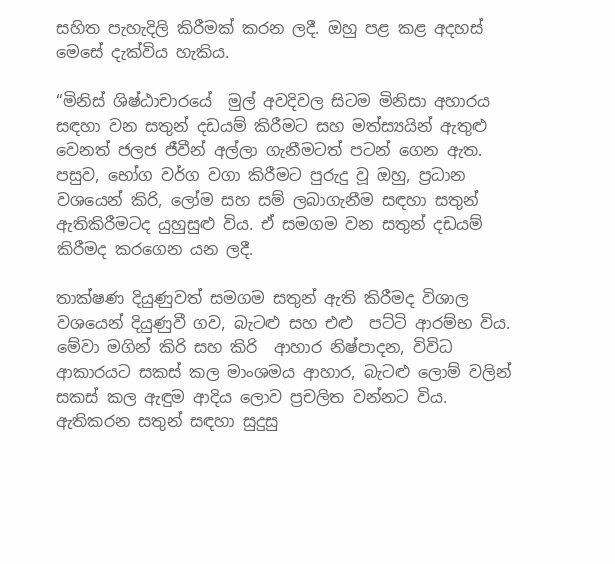සහිත පැහැදිලි කිරීමක් කරන ලදී. ඔහු පළ කළ අදහස් මෙසේ දැක්විය හැකිය.

“මිනිස් ශිෂ්ඨාචාරයේ  මුල් අවදිවල සිටම මිනිසා අහාරය සඳහා වන සතුන් දඩයම් කිරීමට සහ මත්ස්‍යයින් ඇතුළු වෙනත් ජලජ ජීවීන් අල්ලා ගැනීමටත් පටන් ගෙන ඇත. පසුව, භෝග වර්ග වගා කිරීමට පුරුදු වූ ඔහු, ප්‍රධාන වශයෙන් කිරි, ලෝම සහ සම් ලබාගැනීම සඳහා සතුන් ඇතිකිරීමටද යුහුසුළු විය. ඒ සමගම වන සතුන් දඩයම් කිරීමද කරගෙන යන ලදී.

තාක්ෂණ දියුණුවත් සමගම සතුන් ඇති කිරීමද විශාල වශයෙන් දියුණුවී ගව, බැටළු සහ එළු  පට්ටි ආරම්භ විය. මේවා මගින් කිරි සහ කිරි  ආහාර නිෂ්පාදන, විවිධ ආකාරයට සකස් කල මාංශමය ආහාර, බැටළු ලොම් වලින් සකස් කල ඇඳුම ආදිය ලොව ප්‍රචලිත වන්නට විය. ඇතිකරන සතුන් සඳහා සුදුසු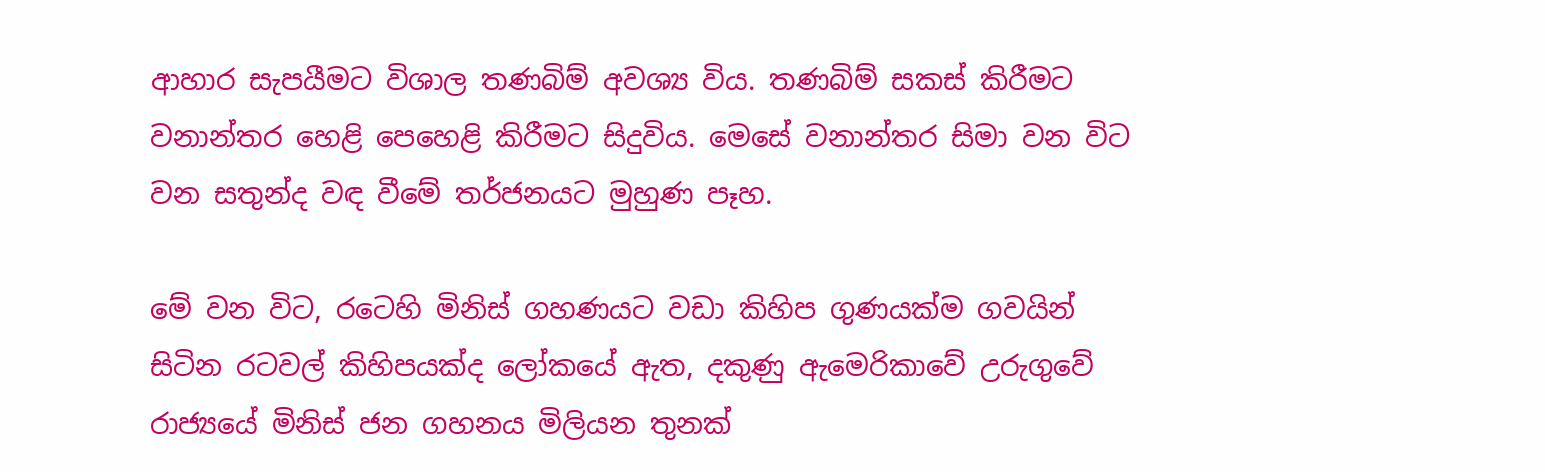ආහාර සැපයීමට විශාල තණබිම් අවශ්‍ය විය. තණබිම් සකස් කිරීමට වනාන්තර හෙළි පෙහෙළි කිරීමට සිදුවිය. මෙසේ වනාන්තර සිමා වන විට වන සතුන්ද වඳ වීමේ තර්ජනයට මුහුණ පෑහ.

මේ වන විට, රටෙහි මිනිස් ගහණයට වඩා කිහිප ගුණයක්ම ගවයින් සිටින රටවල් කිහිපයක්ද ලෝකයේ ඇත, දකුණු ඇමෙරිකාවේ උරුගුවේ රාජ්‍යයේ මිනිස් ජන ගහනය මිලියන තුනක්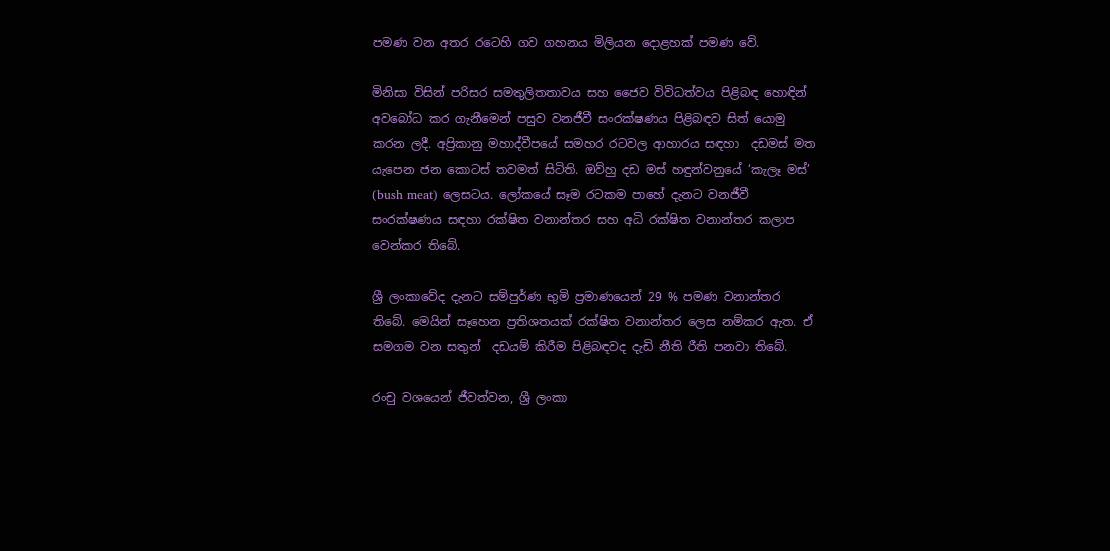පමණ වන අතර රටෙහි ගව ගහනය මිලියන දොළහක්‌ පමණ වේ.

මිනිසා විසින් පරිසර සමතුලිතතාවය සහ ජෛව විවිධත්වය පිළිබඳ හොඳින් අවබෝධ කර ගැනීමෙන් පසුව වනජීවී සංරක්ෂණය පිළිබඳව සිත් යොමු කරන ලදී. අප්‍රිකානු මහාද්වීපයේ සමහර රටවල ආහාරය සඳහා  දඩමස් මත යැපෙන ජන කොටස් තවමත් සිටිති. ඔව්හු දඩ මස් හඳුන්වනුයේ ‘කැලෑ මස්’ (bush meat) ලෙසටය. ලෝකයේ සෑම රටකම පාහේ දැනට වනජීවී සංරක්ෂණය සඳහා රක්ෂිත වනාන්තර සහ අධි රක්ෂිත වනාන්තර කලාප වෙන්කර තිබේ.

ශ්‍රී ලංකාවේද දැනට සම්පුර්ණ භුමි ප්‍රමාණයෙන් 29 % පමණ වනාන්තර තිබේ. මෙයින් සෑහෙන ප්‍රතිශතයක් රක්ෂිත වනාන්තර ලෙස නම්කර ඇත. ඒ සමගම වන සතුන්  දඩයම් කිරීම පිළිබඳවද දැඩි නීති රීති පනවා තිබේ.

රංචු වශයෙන් ජීවත්වන, ශ්‍රී ලංකා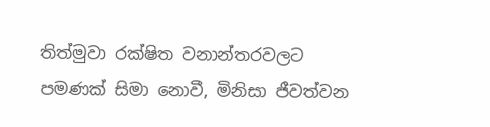තිත්මුවා රක්ෂිත වනාන්තරවලට පමණක් සිමා නොවී, මිනිසා ජීවත්වන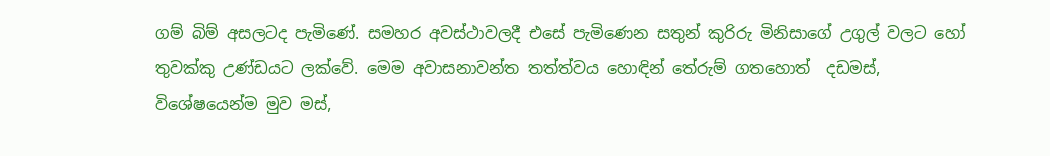ගම් බිම් අසලටද පැමිණේ. සමහර අවස්ථාවලදී එසේ පැමිණෙන සතුන් කුරිරු මිනිසාගේ උගුල් වලට හෝ තුවක්කු උණ්ඩයට ලක්වේ. මෙම අවාසනාවන්ත තත්ත්වය හොඳින් තේරුම් ගතහොත්  දඩමස්, විශේෂයෙන්ම මුව මස්,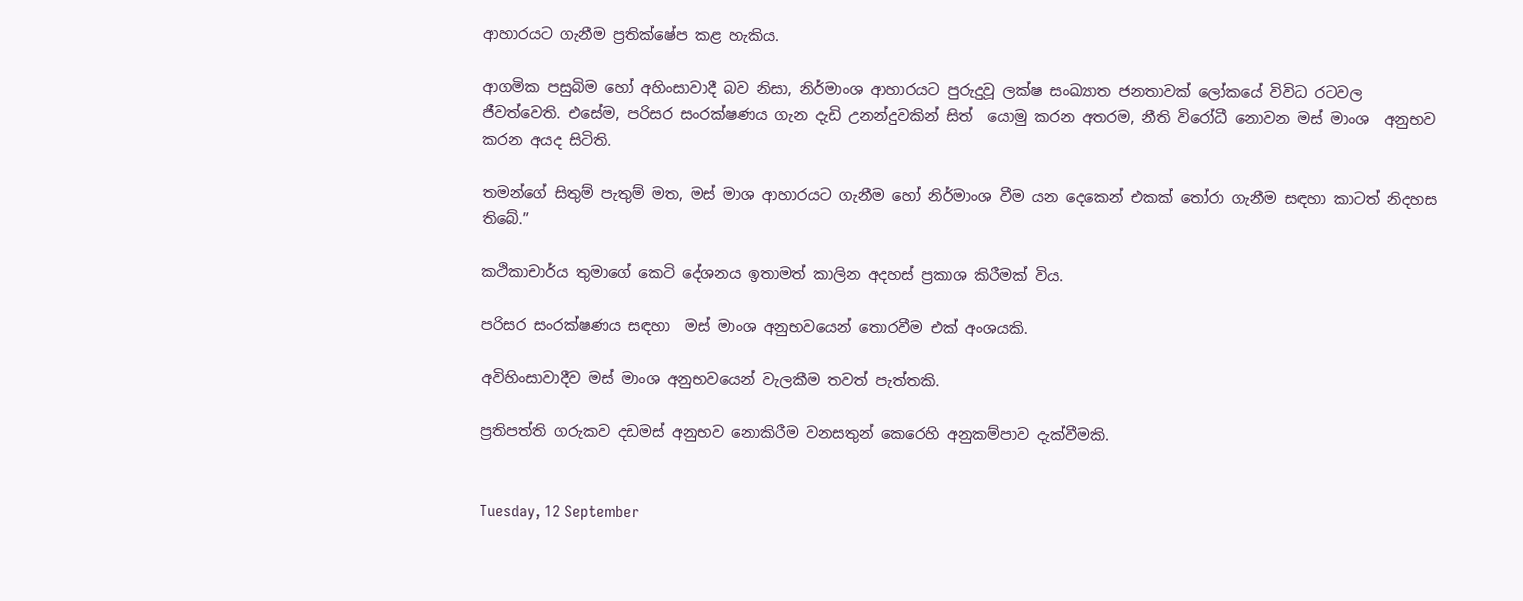ආහාරයට ගැනීම ප්‍රතික්ෂේප කළ හැකිය.

ආගමික පසුබිම හෝ අහිංසාවාදී බව නිසා, නිර්මාංශ ආහාරයට පුරුදුවූ ලක්ෂ සංඛ්‍යාත ජනතාවක් ලෝකයේ විවිධ රටවල ජීවත්වෙති. එසේම, පරිසර සංරක්ෂණය ගැන දැඩි උනන්දුවකින් සිත්  යොමු කරන අතරම, නීති විරෝධී නොවන මස් මාංශ  අනුභව කරන අයද සිටිති.

තමන්ගේ සිතුම් පැතුම් මත, මස් මාශ ආහාරයට ගැනීම හෝ නිර්මාංශ වීම යන දෙකෙන් එකක් තෝරා ගැනීම සඳහා කාටත් නිදහස තිබේ.”

කථිකාචාර්ය තුමාගේ කෙටි දේශනය ඉතාමත් කාලින අදහස් ප්‍රකාශ කිරීමක් විය.

පරිසර සංරක්ෂණය සඳහා  මස් මාංශ අනුභවයෙන් තොරවීම එක්‌ අංශයකි.

අවිහිංසාවාදීව මස් මාංශ අනුභවයෙන් වැලකීම තවත් පැත්තකි.

ප්‍රතිපත්ති ගරුකව දඩමස් අනුභව නොකිරීම වනසතුන් කෙරෙහි අනුකම්පාව දැක්වීමකි.


Tuesday, 12 September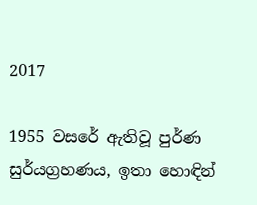2017

1955 වසරේ ඇතිවූ පුර්ණ සුර්යග්‍රහණය, ඉතා හොඳින්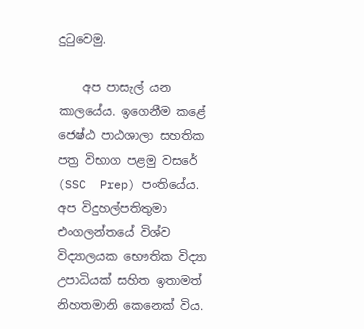දුටුවෙමු.

    අප පාසැල් යන කාලයේය. ඉගෙනීම කළේ ජෙෂ්ඨ පාඨශාලා සහතික පත්‍ර විභාග පළමු වසරේ (SSC  Prep) පංතියේය. අප විදුහල්පතිතුමා එංගලන්තයේ විශ්ව විද්‍යාලයක භෞතික විද්‍යා උපාධියක්‌ සහිත ඉතාමත් නිහතමානි කෙනෙක් විය.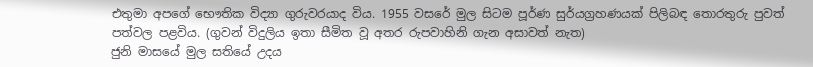එතුමා අපගේ භෞතික විද්‍යා ගුරුවරයාද විය. 1955 වසරේ මුල සිටම පූර්ණ සුර්යග්‍රහණයක් පිලිබඳ තොරතුරු පුවත් පත්වල පළවිය. (ගුවන් විදුලිය ඉතා සීමිත වූ අතර රුපවාහිනි ගැන අසාවත් නැත)
ජුනි මාසයේ මුල සතියේ උදය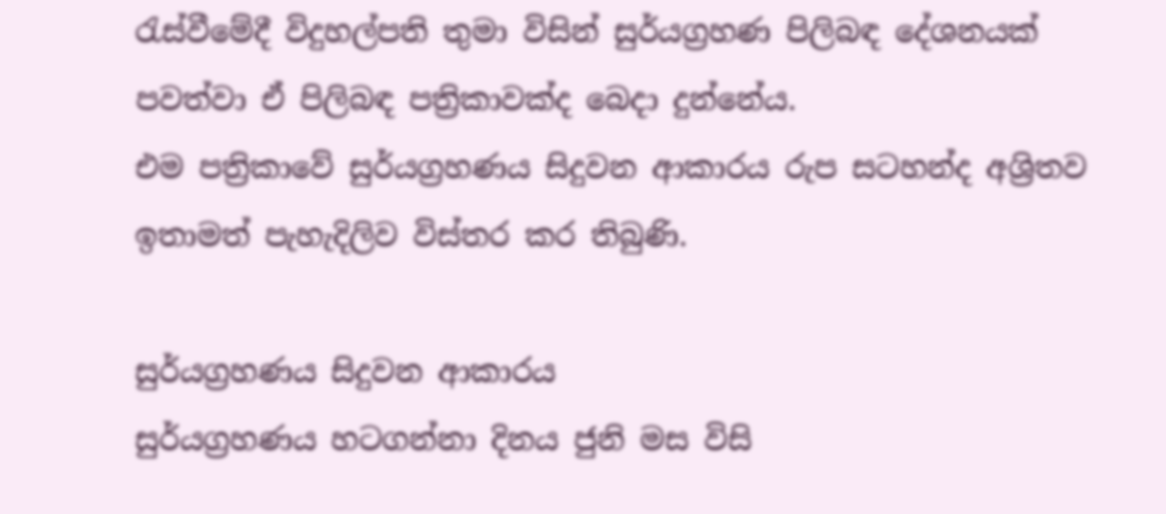රැස්වීමේදී විදුහල්පති තුමා විසින් සුර්යග්‍රහණ පිලිබඳ දේශනයක් පවත්වා ඒ පිලිබඳ පත්‍රිකාවක්ද බෙදා දුන්නේය.
එම පත්‍රිකාවේ සුර්යග්‍රහණය සිදුවන ආකාරය රුප සටහන්ද අශ්‍රිතව ඉතාමත් පැහැදිලිව විස්තර කර තිබුණි.

සුර්යග්‍රහණය සිදුවන ආකාරය
සුර්යග්‍රහණය හටගන්නා දිනය ජුනි මස විසි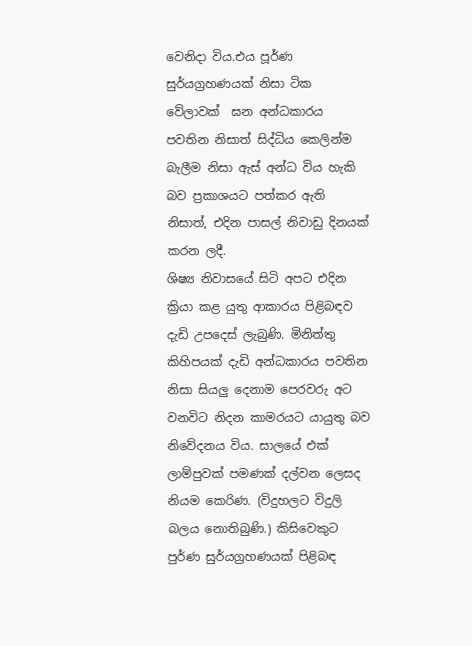වෙනිදා විය.එය පූර්ණ  සුර්යග්‍රහණයක්‌ නිසා ටික වේලාවක්  ඝන අන්ධකාරය පවතින නිසාත් සිද්ධිය කෙලින්ම බැලීම නිසා ඇස් අන්ධ විය හැකි බව ප්‍රකාශයට පත්කර ඇති නිසාත්, එදින පාසල් නිවාඩු දිනයක් කරන ලදී.
ශිෂ්‍ය නිවාසයේ සිටි අපට එදින ක්‍රියා කළ යුතු ආකාරය පිළිබඳව දැඩි උපදෙස් ලැබුණි. මිනිත්තු කිහිපයක් දැඩි අන්ධකාරය පවතින නිසා සියලු දෙනාම පෙරවරු අට වනවිට නිදන කාමරයට යායුතු බව නිවේදනය විය. සාලයේ එක් ලාම්පුවක් පමණක් දල්වන ලෙසද නියම කෙරිණ. (විදුහලට විදුලි බලය නොතිබුණි.) කිසිවෙකුට පුර්ණ සුර්යග්‍රහණයක් පිළිබඳ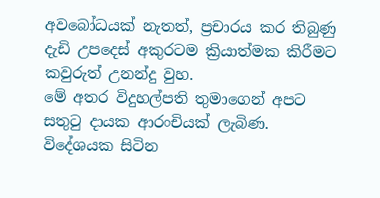අවබෝධයක් නැතත්, ප්‍රචාරය කර තිබුණු දැඩි උපදෙස් අකුරටම ක්‍රියාත්මක කිරීමට කවුරුත් උනන්දු වුහ.
මේ අතර විදුහල්පති තුමාගෙන් අපට සතුටු දායක ආරංචියක් ලැබිණ. විදේශයක සිටින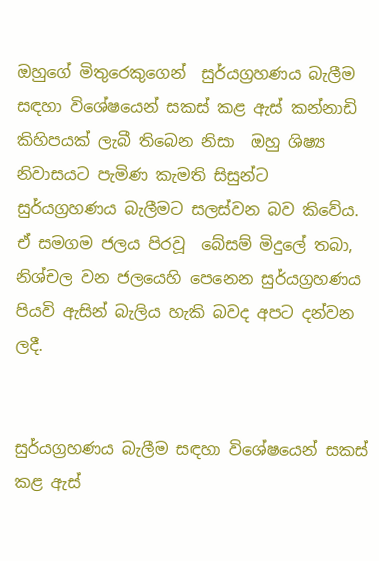ඔහුගේ මිතුරෙකුගෙන්  සුර්යග්‍රහණය බැලීම සඳහා විශේෂයෙන් සකස් කළ ඇස් කන්නාඩි කිහිපයක් ලැබී තිබෙන නිසා  ඔහු ශිෂ්‍ය නිවාසයට පැමිණ කැමති සිසුන්ට  සුර්යග්‍රහණය බැලීමට සලස්වන බව කිවේය. ඒ සමගම ජලය පිරවූ  බේසම් මිදුලේ තබා, නිශ්චල වන ජලයෙහි පෙනෙන සුර්යග්‍රහණය පියවි ඇසින් බැලිය හැකි බවද අපට දන්වන ලදී.


සුර්යග්‍රහණය බැලීම සඳහා විශේෂයෙන් සකස් කළ ඇස්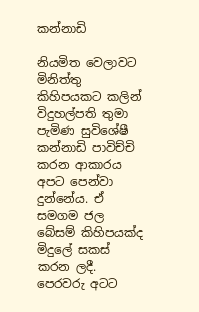කන්නාඩි

නියමිත වෙලාවට මිනිත්තු කිහිපයකට කලින් විදුහල්පති තුමා පැමිණ සුවිශේෂී කන්නාඩි පාවිච්චි කරන ආකාරය අපට පෙන්වා දුන්නේය. ඒ සමගම ජල බේසම් කිහිපයක්ද මිදුලේ සකස් කරන ලදී.
පෙරවරු අටට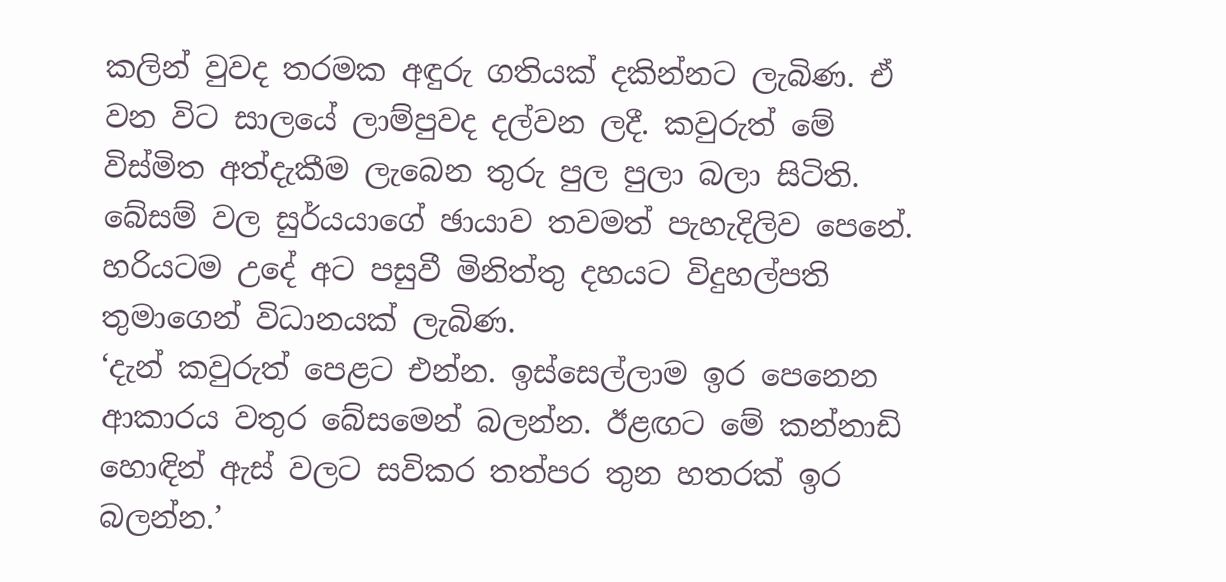කලින් වුවද තරමක අඳුරු ගතියක් දකින්නට ලැබිණ. ඒ වන විට සාලයේ ලාම්පුවද දල්වන ලදී. කවුරුත් මේ විස්මිත අත්දැකීම ලැබෙන තුරු පුල පුලා බලා සිටිති.
බේසම් වල සුර්යයාගේ ඡායාව තවමත් පැහැදිලිව පෙනේ.
හරියටම උදේ අට පසුවී මිනිත්තු දහයට විදුහල්පති තුමාගෙන් විධානයක් ලැබිණ.
‘දැන් කවුරුත් පෙළට එන්න. ඉස්සෙල්ලාම ඉර පෙනෙන ආකාරය වතුර බේසමෙන් බලන්න. ඊළඟට මේ කන්නාඩි හොඳින් ඇස් වලට සවිකර තත්පර තුන හතරක් ඉර බලන්න.’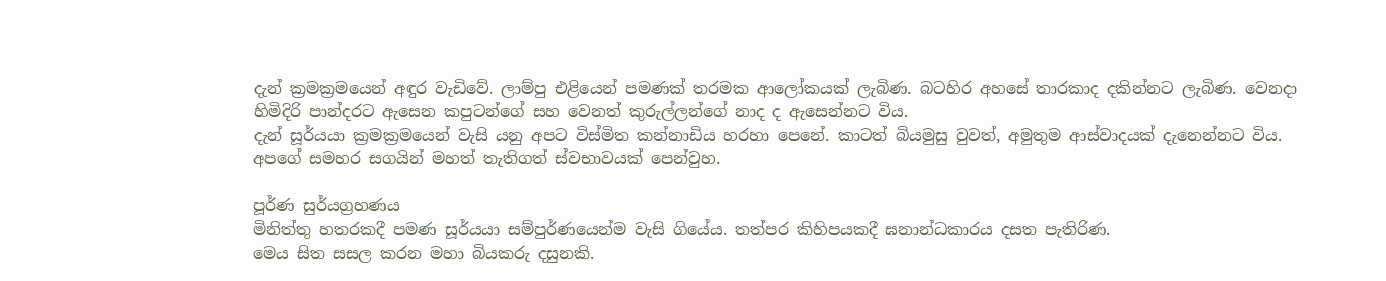දැන් ක්‍රමක්‍රමයෙන් අඳුර වැඩිවේ. ලාම්පු එළියෙන් පමණක් තරමක ආලෝකයක් ලැබිණ. බටහිර අහසේ තාරකාද දකින්නට ලැබිණ. වෙනදා හිමිදිරි පාන්දරට ඇසෙන කපුටන්ගේ සහ වෙනත් කුරුල්ලන්ගේ නාද ද ඇසෙන්නට විය.
දැන් සූර්යයා ක්‍රමක්‍රමයෙන් වැසි යනු අපට විස්මිත කන්නාඩිය හරහා පෙනේ. කාටත් බියමුසු වුවත්, අමුතුම ආස්වාදයක් දැනෙන්නට විය. අපගේ සමහර සගයින් මහත් තැතිගත් ස්වභාවයක් පෙන්වුහ.

පූර්ණ සුර්යග්‍රහණය
මිනිත්තු හතරකදී පමණ සූර්යයා සම්පුර්ණයෙන්ම වැසි ගියේය. තත්පර කිහිපයකදී ඝනාන්ධකාරය දසත පැතිරිණ.
මෙය සිත සසල කරන මහා බියකරු දසුනකි.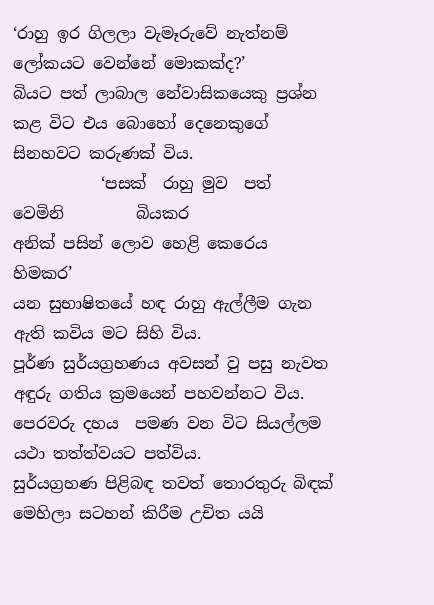‘රාහු ඉර ගිලලා වැමෑරුවේ නැත්නම් ලෝකයට වෙන්නේ මොකක්ද?’
බියට පත් ලාබාල නේවාසිකයෙකු ප්‍රශ්න කළ විට එය බොහෝ දෙනෙකුගේ සිනහවට කරුණක් විය.
           ‘පසක්‌  රාහු මුව  පත්  වෙමිනි         බියකර                                                                                                අනික්‌ පසින් ලොව හෙළි කෙරෙය හිමකර’
යන සුභාෂිතයේ හඳ රාහු ඇල්ලීම ගැන ඇති කවිය මට සිහි විය.
පූර්ණ සුර්යග්‍රහණය අවසන් වු පසු නැවත අඳුරු ගතිය ක්‍රමයෙන් පහවන්නට විය. පෙරවරු දහය  පමණ වන විට සියල්ලම යථා තත්ත්වයට පත්විය.
සුර්යග්‍රහණ පිළිබඳ තවත් තොරතුරු බිඳක් මෙහිලා සටහන් කිරීම උචිත යයි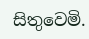සිතුවෙමි.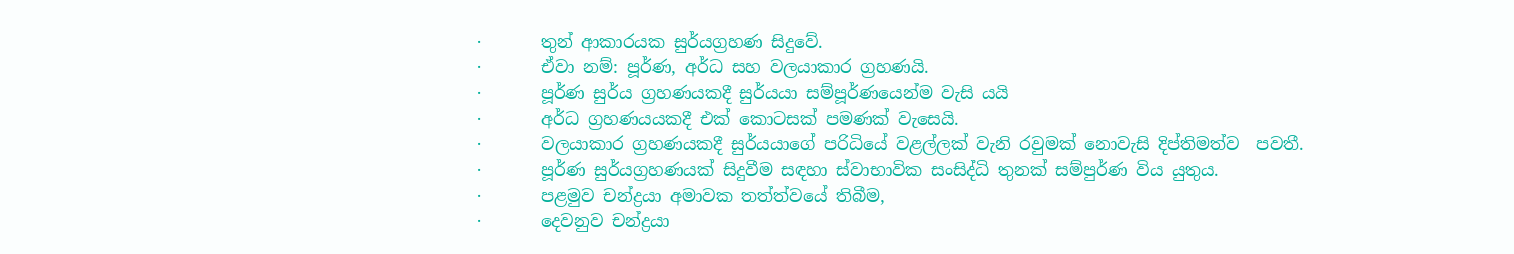·       තුන් ආකාරයක සුර්යග්‍රහණ සිදුවේ.
·       ඒවා නම්: පූර්ණ, අර්ධ සහ වලයාකාර ග්‍රහණයි.
·       පූර්ණ සුර්ය ග්‍රහණයකදී සුර්යයා සම්පූර්ණයෙන්ම වැසි යයි
·       අර්ධ ග්‍රහණයයකදී එක් කොටසක්‌ පමණක් වැසෙයි.
·       වලයාකාර ග්‍රහණයකදී සුර්යයාගේ පරිධියේ වළල්ලක් වැනි රවුමක් නොවැසි දිප්තිමත්ව  පවතී.
·       පූර්ණ සුර්යග්‍රහණයක් සිදුවීම සඳහා ස්වාභාවික සංසිද්ධි තුනක්‌ සම්පුර්ණ විය යුතුය.
·       පළමුව චන්ද්‍රයා අමාවක තත්ත්වයේ තිබීම,
·       දෙවනුව චන්ද්‍රයා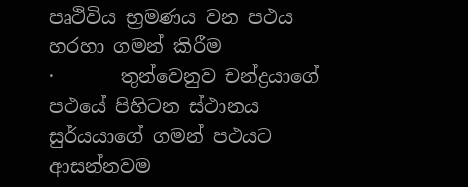පෘථිවිය භ්‍රමණය වන පථය හරහා ගමන් කිරීම
·       තුන්වෙනුව චන්ද්‍රයාගේ පථයේ පිහිටන ස්ථානය  සුර්යයාගේ ගමන් පථයට ආසන්නවම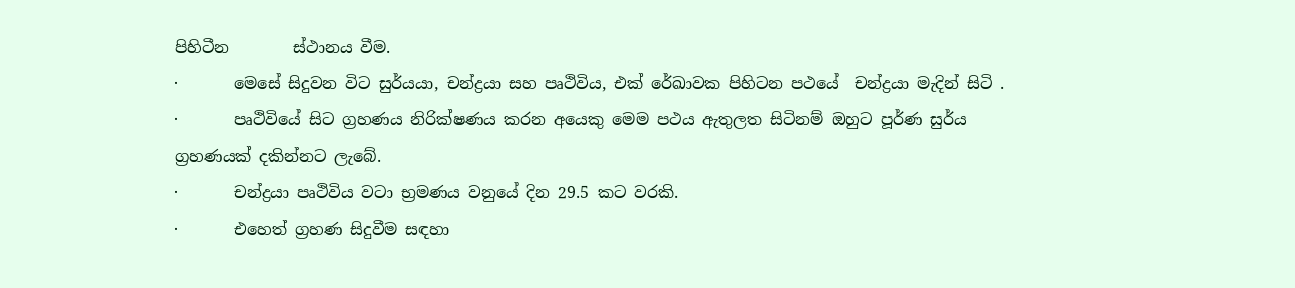පිහිටීන        ස්ථානය වීම.
·       මෙසේ සිදුවන විට සුර්යයා, චන්ද්‍රයා සහ පෘථිවිය, එක් රේඛාවක පිහිටන පථයේ  චන්ද්‍රයා මැදින් සිටි .
·       පෘථිවියේ සිට ග්‍රහණය නිරික්ෂණය කරන අයෙකු මෙම පථය ඇතුලත සිටිනම් ඔහුට පූර්ණ සුර්ය ග්‍රහණයක් දකින්නට ලැබේ.
·       චන්ද්‍රයා පෘථිවිය වටා භ්‍රමණය වනුයේ දින 29.5 කට වරකි.
·       එහෙත් ග්‍රහණ සිදුවීම සඳහා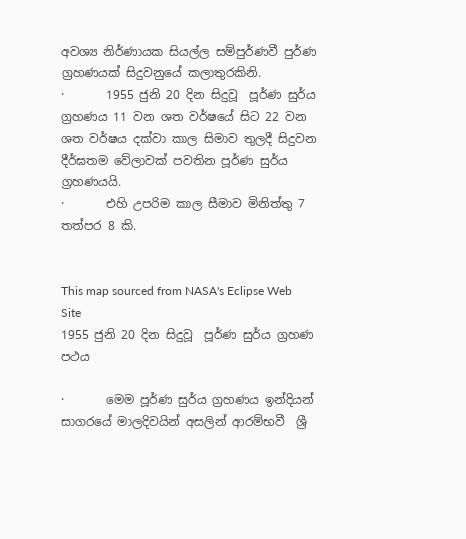අවශ්‍ය නිර්ණායක සියල්ල සම්පුර්ණවී පුර්ණ ග්‍රහණයක් සිදුවනුයේ කලාතුරකිනි.
·       1955 ජුනි 20 දින සිදුවූ  පූර්ණ සුර්ය ග්‍රහණය 11 වන ශත වර්ෂයේ සිට 22 වන ශත වර්ෂය දක්වා කාල සිමාව තුලදී සිදුවන  දීර්ඝතම වේලාවක් පවතින පූර්ණ සුර්ය ග්‍රහණයයි.
·       එහි උපරිම කාල සීමාව මිනිත්තු 7 තත්පර 8 කි.


This map sourced from NASA's Eclipse Web Site
1955 ජුනි 20 දින සිදුවූ  පූර්ණ සුර්ය ග්‍රහණ පථය

·       මෙම පූර්ණ සුර්ය ග්‍රහණය ඉන්දියන් සාගරයේ මාලදිවයින් අසලින් ආරම්භවී  ශ්‍රී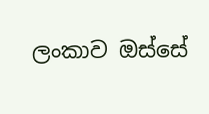ලංකාව ඔස්සේ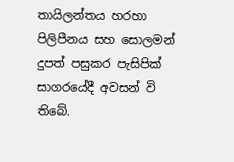තායිලන්තය හරහා පිලිපීනය සහ සොලමන් දුපත් පසුකර පැසිපික් සාගරයේදී අවසන් වි තිබේ.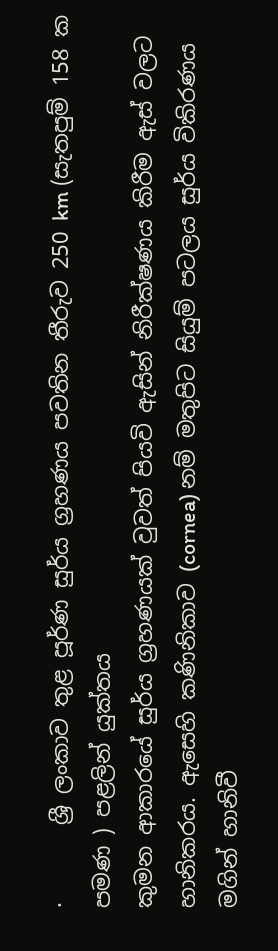·       ශ්‍රී ලංකාව තුළ පූර්ණ සුර්ය ග්‍රහණය පවතින තීරුව 250 km (සැතපුම් 158 ක පමණ ) පළලින් යුක්තය
කුමන ආකාරයේ සුර්ය ග්‍රහණයක් වුවත් පියවි ඇසින් නිරීක්ෂණය කිරීම ඇස් වලට හානිකරය. ඇසෙහි කණිනිකාව (cornea) නම් මතුපිට සියුම් පටලය සුර්ය විකිරණය මගින් හානිවී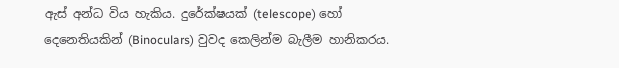ඇස් අන්ධ විය හැකිය. දුරේක්ෂයක් (telescope) හෝ දෙනෙතියකින් (Binoculars) වුවද කෙලින්ම බැලීම හානිකරය.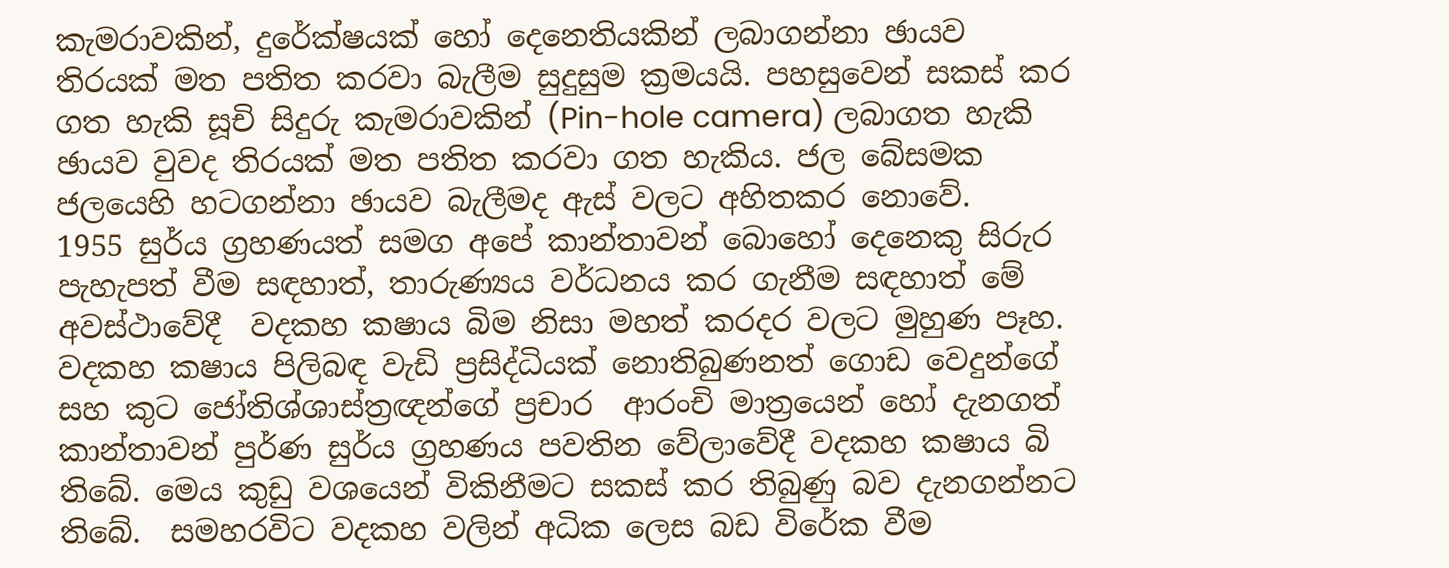කැමරාවකින්, දුරේක්ෂයක් හෝ දෙනෙතියකින් ලබාගන්නා ඡායව තිරයක්‌ මත පතිත කරවා බැලීම සුදුසුම ක්‍රමයයි. පහසුවෙන් සකස් කර ගත හැකි සූචි සිදුරු කැමරාවකින් (Pin-hole camera) ලබාගත හැකි ඡායව වුවද තිරයක් මත පතිත කරවා ගත හැකිය. ජල බේසමක ජලයෙහි හටගන්නා ඡායව බැලීමද ඇස් වලට අහිතකර නොවේ.
1955 සුර්ය ග්‍රහණයත් සමග අපේ කාන්තාවන් බොහෝ දෙනෙකු සිරුර පැහැපත් වීම සඳහාත්, තාරුණ්‍යය වර්ධනය කර ගැනීම සඳහාත් මේ අවස්ථාවේදී  වදකහ කෂාය බිම නිසා මහත් කරදර වලට මුහුණ පෑහ. වදකහ කෂාය පිලිබඳ වැඩි ප්‍රසිද්ධියක් නොතිබුණනත් ගොඩ වෙදුන්ගේ සහ කුට ජෝතිශ්ශාස්ත්‍රඥන්ගේ ප්‍රචාර  ආරංචි මාත්‍රයෙන් හෝ දැනගත් කාන්තාවන් පුර්ණ සුර්ය ග්‍රහණය පවතින වේලාවේදී වදකහ කෂාය බි තිබේ. මෙය කුඩු වශයෙන් විකිනීමට සකස් කර තිබුණු බව දැනගන්නට තිබේ.  සමහරවිට වදකහ වලින් අධික ලෙස බඩ විරේක වීම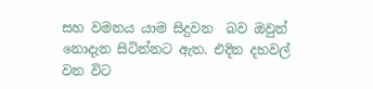සහ වමනය යාම සිදුවන  බව ඔවුන් නොදැන සිටින්නට ඇත. එදින දහවල් වන විට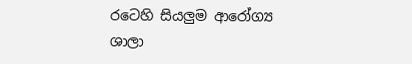රටෙහි සියලුම ආරෝග්‍ය ශාලා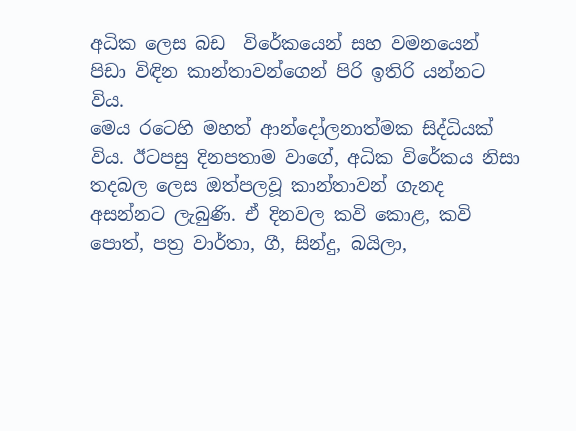අධික ලෙස බඩ  විරේකයෙන් සහ වමනයෙන් පිඩා විඳින කාන්තාවන්ගෙන් පිරි ඉතිරි යන්නට විය.
මෙය රටෙහි මහත් ආන්දෝලනාත්මක සිද්ධියක් විය. ඊටපසු දිනපතාම වාගේ, අධික විරේකය නිසා තදබල ලෙස ඔත්පලවූ කාන්තාවන් ගැනද අසන්නට ලැබුණි. ඒ දිනවල කවි කොළ, කවි පොත්, පත්‍ර වාර්තා, ගී, සින්දු, බයිලා,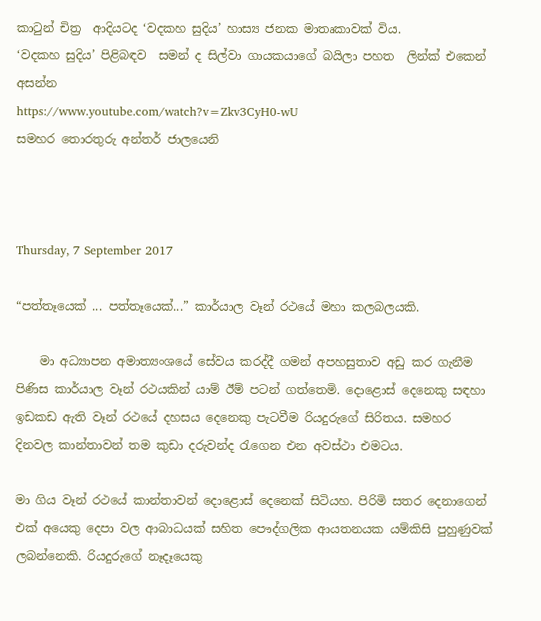කාටුන් චිත්‍ර  ආදියටද ‘වදකහ සුදිය’ හාස්‍ය ජනක මාතෘකාවක් විය.
‘වදකහ සුදිය’ පිළිබඳව  සමන් ද සිල්වා ගායකයාගේ බයිලා පහත  ලින්ක් එකෙන් අසන්න
https://www.youtube.com/watch?v=Zkv3CyH0-wU
සමහර තොරතුරු අන්තර් ජාලයෙනි



Thursday, 7 September 2017

“පත්තෑයෙක් ... පත්තෑයෙක්...” කාර්යාල වෑන් රථයේ මහා කලබලයකි.

    මා අධ්‍යාපන අමාත්‍යංශයේ සේවය කරද්දී ගමන් අපහසුතාව අඩු කර ගැනීම පිණිස කාර්යාල වෑන් රථයකින් යාම් ඊම් පටන් ගත්තෙමි. දොළොස් දෙනෙකු සඳහා ඉඩකඩ ඇති වෑන් රථයේ දහසය දෙනෙකු පැටවීම රියදුරුගේ සිරිතය. සමහර දිනවල කාන්තාවන් තම කුඩා දරුවන්ද රැගෙන එන අවස්ථා එමටය.

මා ගිය වෑන් රථයේ කාන්තාවන් දොළොස් දෙනෙක් සිටියහ. පිරිමි සතර දෙනාගෙන් එක් අයෙකු දෙපා වල ආබාධයක් සහිත පෞද්ගලික ආයතනයක යම්කිසි පුහුණුවක් ලබන්නෙකි. රියදුරුගේ නෑදෑයෙකු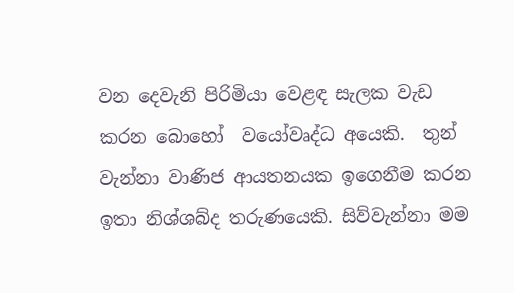වන දෙවැනි පිරිමියා වෙළඳ සැලක වැඩ කරන බොහෝ  වයෝවෘද්ධ අයෙකි.  තුන්  වැන්නා වාණිජ ආයතනයක ඉගෙනීම කරන ඉතා නිශ්ශබ්ද තරුණයෙකි. සිව්වැන්නා මම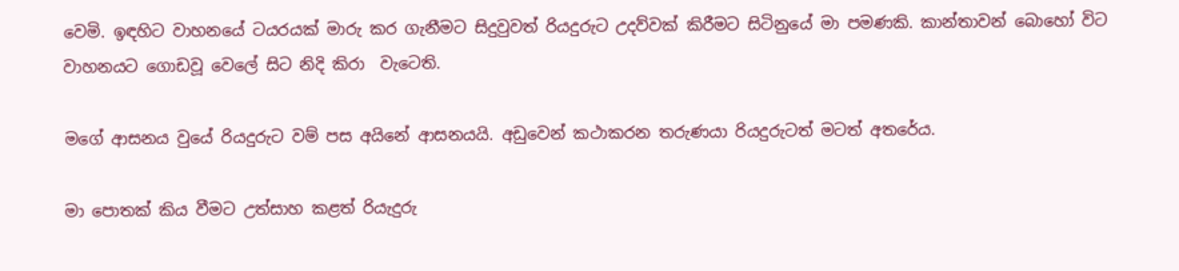වෙමි. ඉඳහිට වාහනයේ ටයරයක් මාරු කර ගැනීමට සිදුවුවත් රියදුරුට උදව්වක් කිරීමට සිටිනුයේ මා පමණකි. කාන්තාවන් බොහෝ විට වාහනයට ගොඩවූ වෙලේ සිට නිදි කිරා  වැටෙති.

මගේ ආසනය වුයේ රියදුරුට වම් පස අයිනේ ආසනයයි. අඩුවෙන් කථාකරන තරුණයා රියදුරුටත් මටත් අතරේය.

මා පොතක් කිය වීමට උත්සාහ කළත් රියැදුරු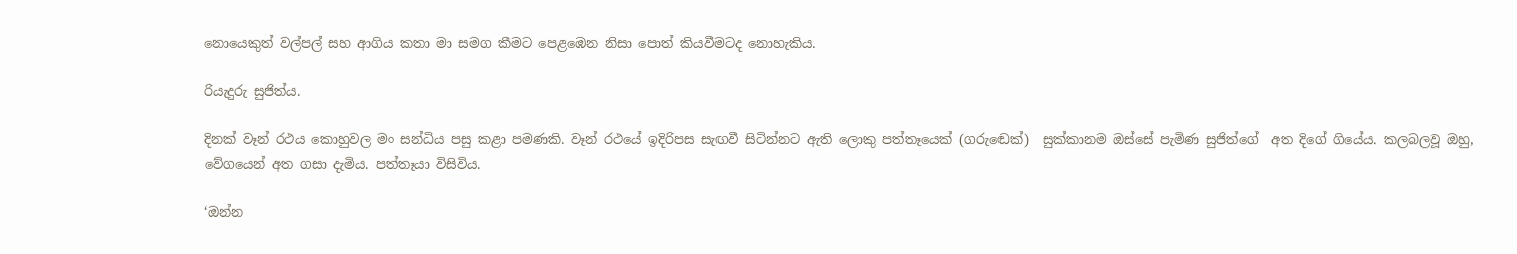නොයෙකුත් වල්පල් සහ ආගිය කතා මා සමග කීමට පෙළඹෙන නිසා පොත් කියවීමටද නොහැකිය.

රියැදුරු සුජිත්ය.

දිනක් වෑන් රථය කොහුවල මං සන්ධිය පසු කළා පමණකි. වෑන් රථයේ ඉදිරිපස සැඟවී සිටින්නට ඇති ලොකු පත්තෑයෙක් (ගරුඬෙක්)  සුක්කානම ඔස්සේ පැමිණ සුජිත්ගේ  අත දිගේ ගියේය. කලබලවූ ඔහු,  වේගයෙන් අත ගසා දැමිය. පත්තෑයා විසිවිය.

‘ඔන්න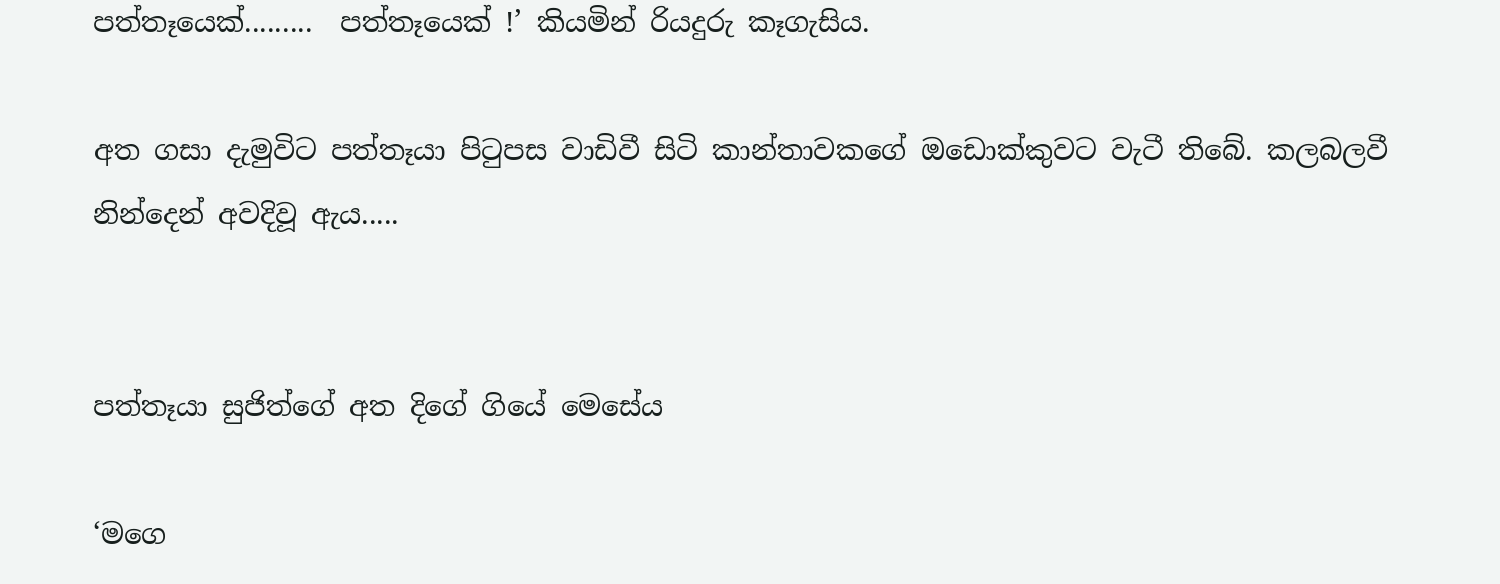පත්තෑයෙක්.........  පත්තෑයෙක් !’ කියමින් රියදුරු කෑගැසිය.

අත ගසා දැමුවිට පත්තෑයා පිටුපස වාඩිවී සිටි කාන්තාවකගේ ඔඩොක්කුවට වැටී තිබේ. කලබලවී නින්දෙන් අවදිවූ ඇය.....


පත්තෑයා සුජිත්ගේ අත දිගේ ගියේ මෙසේය

‘මගෙ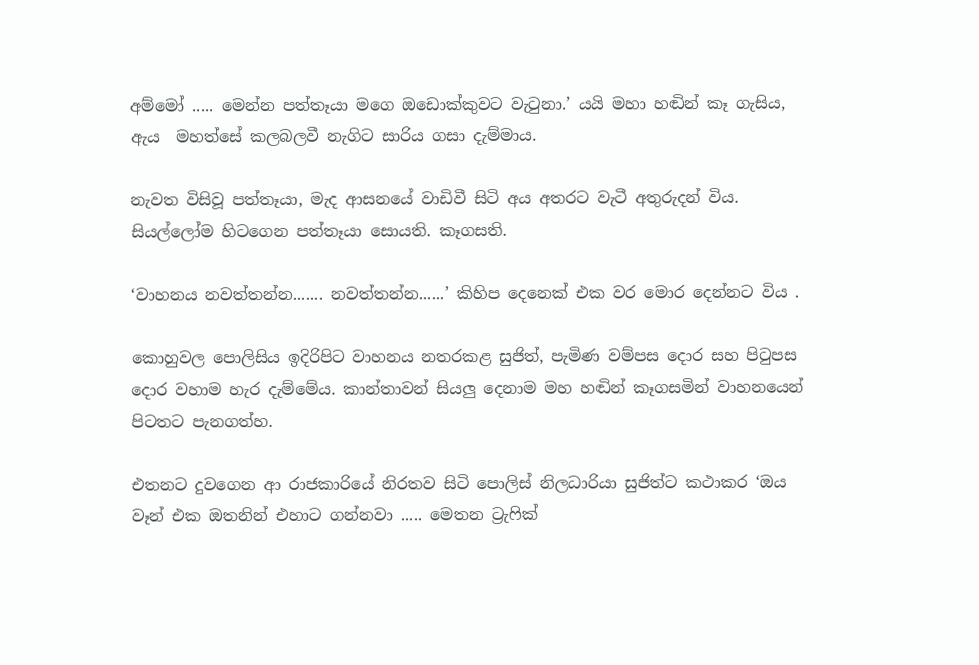අම්මෝ ..... මෙන්න පත්තෑයා මගෙ ඔඩොක්කුවට වැටුනා.’ යයි මහා හඬින් කෑ ගැසිය,
ඇය  මහත්සේ කලබලවී නැගිට සාරිය ගසා දැම්මාය.

නැවත විසිවූ පත්තෑයා, මැද ආසනයේ වාඩිවී සිටි අය අතරට වැටී අතුරුදන් විය. සියල්ලෝම හිටගෙන පත්තෑයා සොයති. කෑගසති.

‘වාහනය නවත්තන්න....... නවත්තන්න......’ කිහිප දෙනෙක් එක වර මොර දෙන්නට විය .

කොහුවල පොලිසිය ඉදිරිපිට වාහනය නතරකළ සුජිත්, පැමිණ වම්පස දොර සහ පිටුපස දොර වහාම හැර දැම්මේය. කාන්තාවන් සියලු දෙනාම මහ හඬින් කෑගසමින් වාහනයෙන් පිටතට පැනගත්හ.

එතනට දුවගෙන ආ රාජකාරියේ නිරතව සිටි පොලිස් නිලධාරියා සුජිත්ට කථාකර ‘ඔය වෑන් එක ඔතනින් එහාට ගන්නවා ..... මෙතන ට්‍රැෆික්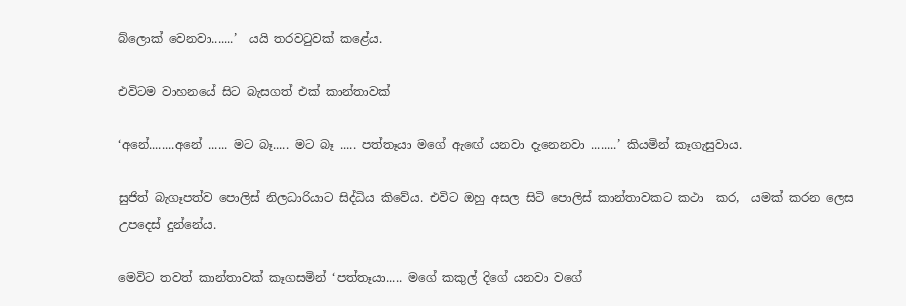බ්ලොක් වෙනවා.......’  යයි තරවටුවක් කළේය.

එවිටම වාහනයේ සිට බැසගත් එක් කාන්තාවක්

‘අනේ........අනේ ...... මට බෑ..... මට බෑ ..... පත්තෑයා මගේ ඇඟේ යනවා දැනෙනවා ........’ කියමින් කෑගැසුවාය.

සුජිත් බැගෑපත්ව පොලිස් නිලධාරියාට සිද්ධිය කිවේය. එවිට ඔහු අසල සිටි පොලිස් කාන්තාවකට කථා  කර,  යමක් කරන ලෙස උපදෙස් දුන්නේය.

මෙවිට තවත් කාන්තාවක් කෑගසමින් ‘පත්තෑයා..... මගේ කකුල් දිගේ යනවා වගේ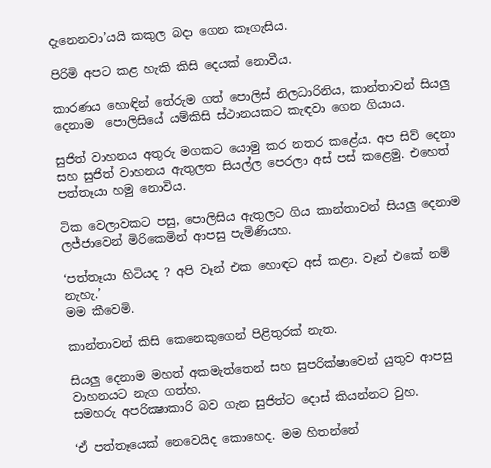දැනෙනවා’යයි කකුල බදා ගෙන කෑගැසිය.

පිරිමි අපට කළ හැකි කිසි දෙයක් නොවීය.

කාරණය හොඳින් තේරුම ගත් පොලිස් නිලධාරිනිය, කාන්තාවන් සියලු දෙනාම  පොලිසියේ යම්කිසි ස්ථානයකට කැඳවා ගෙන ගියාය.

සුජිත් වාහනය අතුරු මගකට යොමු කර නතර කළේය. අප සිව් දෙනා සහ සුජිත් වාහනය ඇතුලත සියල්ල පෙරලා අස් පස් කළෙමු. එහෙත් පත්තෑයා හමු නොවිය.

ටික වෙලාවකට පසු, පොලිසිය ඇතුලට ගිය කාන්තාවන් සියලු දෙනාම ලජ්ජාවෙන් මිරිකෙමින් ආපසු පැමිණියහ.

‘පත්තෑයා හිටියද ? අපි වෑන් එක හොඳට අස් කළා. වෑන් එකේ නම් නැහැ.’
මම කීවෙමි.

කාන්තාවන් කිසි කෙනෙකුගෙන් පිළිතුරක් නැත.

සියලු දෙනාම මහත් අකමැත්තෙන් සහ සුපරික්ෂාවෙන් යුතුව ආපසු වාහනයට නැග ගත්හ.
සමහරු අපරික්‍ෂාකාරි බව ගැන සුජිත්ට දොස් කියන්නට වුහ.

‘ඒ පත්තෑයෙක් නෙවෙයිද කොහෙද. මම හිතන්නේ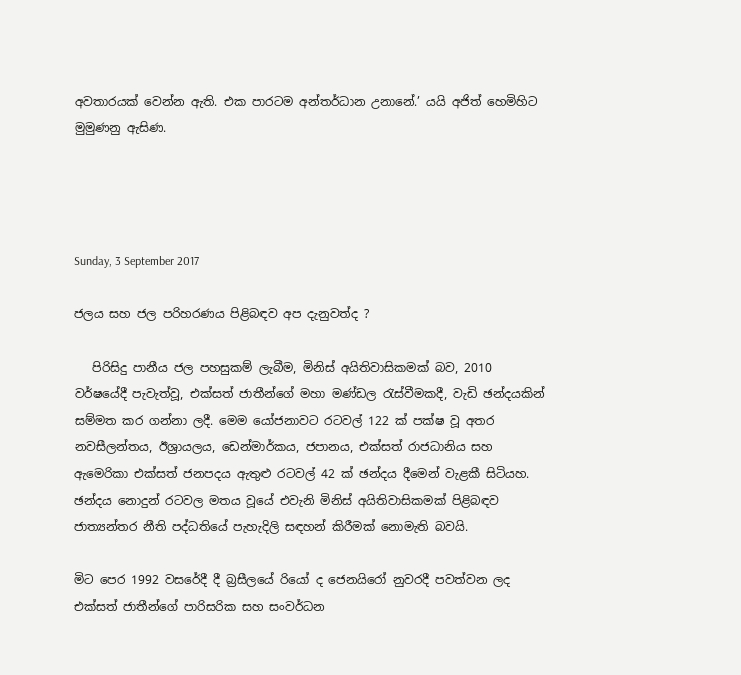අවතාරයක් වෙන්න ඇති. එක පාරටම අන්තර්ධාන උනානේ.’ යයි අජිත් හෙමිහිට මුමුණනු ඇසිණ.




Sunday, 3 September 2017

ජලය සහ ජල පරිහරණය පිළිබඳව අප දැනුවත්ද ?

   පිරිසිදු පානීය ජල පහසුකම් ලැබීම, මිනිස් අයිතිවාසිකමක් බව, 2010 වර්ෂයේදී පැවැත්වූ, එක්සත් ජාතීන්ගේ මහා මණ්ඩල රැස්වීමකදී, වැඩි ඡන්දයකින් සම්මත කර ගන්නා ලදී. මෙම යෝජනාවට රටවල් 122 ක් පක්ෂ වූ අතර නවසීලන්තය, ඊශ්‍රායලය, ඩෙන්මාර්කය, ජපානය, එක්‌සත් රාජධානිය සහ ඇමෙරිකා එක්සත් ජනපදය ඇතුළු රටවල් 42 ක් ඡන්දය දීමෙන් වැළකී සිටියහ. ඡන්දය නොදුන් රටවල මතය වූයේ එවැනි මිනිස් අයිතිවාසිකමක් පිළිබඳව ජාත්‍යන්තර නීති පද්ධතියේ පැහැදිලි සඳහන් කිරීමක් නොමැති බවයි.

මිට පෙර 1992 වසරේදී දී බ්‍රසීලයේ රියෝ ද ජෙනයිරෝ නුවරදී පවත්වන ලද එක්සත් ජාතීන්ගේ පාරිසරික සහ සංවර්ධන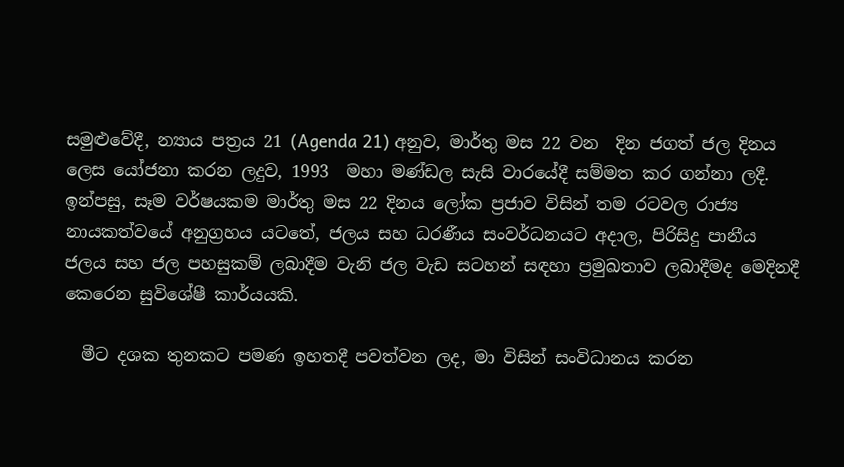සමුළුවේදී, න්‍යාය පත්‍රය 21 (Agenda 21) අනුව, මාර්තු මස 22 වන  දින ජගත් ජල දිනය ලෙස යෝජනා කරන ලදුව, 1993  මහා මණ්ඩල සැසි වාරයේදී සම්මත කර ගන්නා ලදී. ඉන්පසු, සෑම වර්ෂයකම මාර්තු මස 22 දිනය ලෝක ප්‍රජාව විසින් තම රටවල රාජ්‍ය නායකත්වයේ අනුග්‍රහය යටතේ, ජලය සහ ධරණීය සංවර්ධනයට අදාල, පිරිසිදු පානීය ජලය සහ ජල පහසුකම් ලබාදීම වැනි ජල වැඩ සටහන් සඳහා ප්‍රමුඛතාව ලබාදීමද මෙදිනදී කෙරෙන සුවිශේෂී කාර්යයකි.

  මීට දශක තුනකට පමණ ඉහතදී පවත්වන ලද, මා විසින් සංවිධානය කරන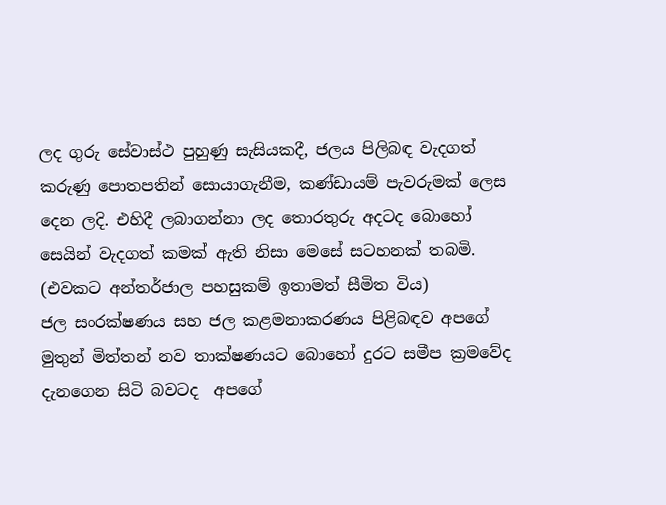ලද ගුරු සේවාස්ථ පුහුණු සැසියකදී, ජලය පිලිබඳ වැදගත් කරුණු පොතපතින් සොයාගැනීම, කණ්ඩායම් පැවරුමක් ලෙස දෙන ලදි. එහිදී ලබාගන්නා ලද තොරතුරු අදටද බොහෝ සෙයින් වැදගත් කමක් ඇති නිසා මෙසේ සටහනක් තබමි. (එවකට අන්තර්ජාල පහසුකම් ඉතාමත් සීමිත විය)
ජල සංරක්ෂණය සහ ජල කළමනාකරණය පිළිබඳව අපගේ මුතුන් මිත්තන් නව තාක්ෂණයට බොහෝ දුරට සමීප ක්‍රමවේද දැනගෙන සිටි බවටද  අපගේ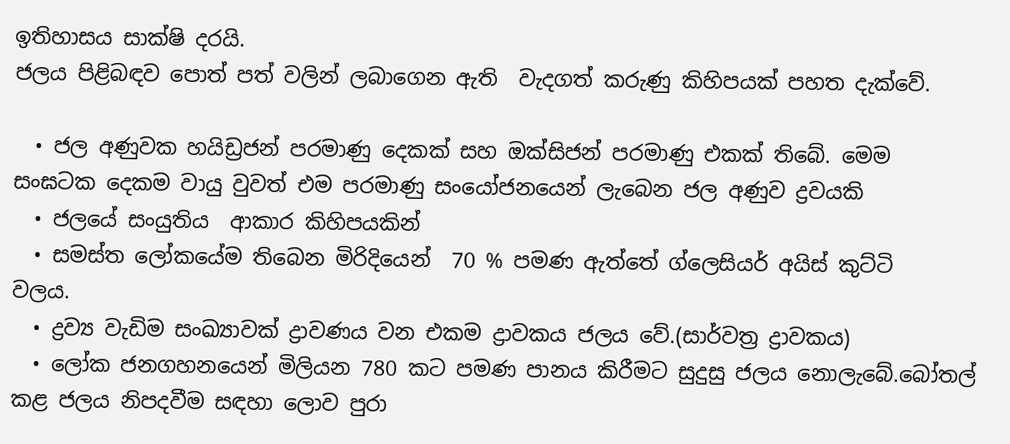ඉතිහාසය සාක්ෂි දරයි.
ජලය පිළිබඳව පොත් පත් වලින් ලබාගෙන ඇති  වැදගත් කරුණු කිහිපයක් පහත දැක්වේ.

  • ජල අණුවක හයිඩ්‍රජන් පරමාණු දෙකක් සහ ඔක්සිජන් පරමාණු එකක් තිබේ. මෙම         සංඝටක දෙකම වායු වුවත් එම පරමාණු සංයෝජනයෙන් ලැබෙන ජල අණුව ද්‍රවයකි
  • ජලයේ සංයුතිය  ආකාර කිහිපයකින්
  • සමස්ත ලෝකයේම තිබෙන මිරිදියෙන්  70 % පමණ ඇත්තේ ග්ලෙසියර් අයිස් කුට්ටි       වලය.
  • ද්‍රව්‍ය වැඩිම සංඛ්‍යාවක් ද්‍රාවණය වන එකම ද්‍රාවකය ජලය වේ.(සාර්වත්‍ර ද්‍රාවකය)
  • ලෝක ජනගහනයෙන් මිලියන 780 කට පමණ පානය කිරීමට සුදුසු ජලය නොලැබේ.බෝතල් කළ ජලය නිපදවීම සඳහා ලොව පුරා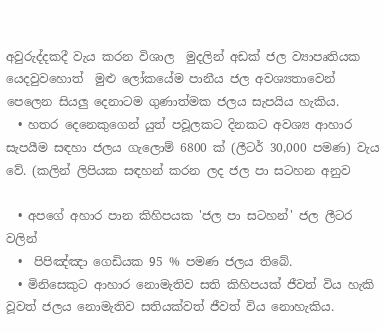අවුරුද්දකදී වැය කරන විශාල  මුදලින් අඩක් ජල ව්‍යාපෘතියක යෙදවුවහොත්  මුළු ලෝකයේම පානීය ජල අවශ්‍යතාවෙන් පෙලෙන සියලු දෙනාටම ගුණාත්මක ජලය සැපයිය හැකිය.
  • හතර දෙනෙකුගෙන් යුත් පවූලකට දිනකට අවශ්‍ය ආහාර සැපයීම සඳහා ජලය ගැලොම් 6800 ක්‌ (ලීටර් 30,000 පමණ) වැය වේ. (කලින් ලිපියක සඳහන් කරන ලද ජල පා සටහන අනුව

  • අපගේ අහාර පාන කිහිපයක 'ජල පා සටහන්' ජල ලීටර වලින්
  •  පිපිඤ්ඤා ගෙඩියක 95 % පමණ ජලය තිබේ.
  • මිනිසෙකුට ආහාර නොමැතිව සති කිහිපයක් ජීවත් විය හැකි වූවත් ජලය නොමැතිව සතියක්වත් ජීවත් විය නොහැකිය.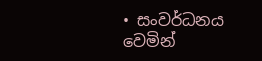• සංවර්ධනය වෙමින්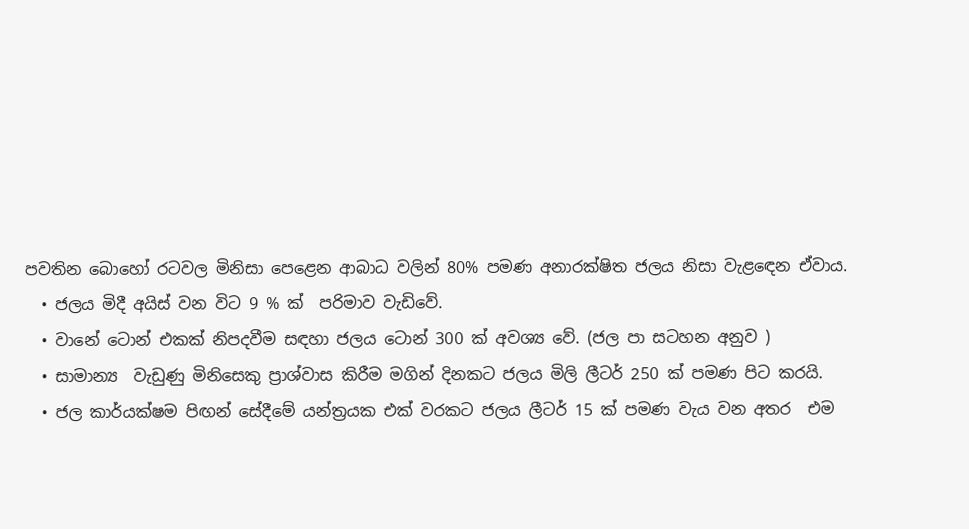පවතින බොහෝ රටවල මිනිසා පෙළෙන ආබාධ වලින් 80% පමණ අනාරක්ෂිත ජලය නිසා වැළඳෙන ඒවාය.
  • ජලය මිදී අයිස් වන විට 9 % ක්  පරිමාව වැඩිවේ.
  • වානේ ටොන් එකක් නිපදවීම සඳහා ජලය ටොන් 300 ක් අවශ්‍ය වේ. (ජල පා සටහන අනුව )
  • සාමාන්‍ය  වැඩුණු මිනිසෙකු ප්‍රාශ්වාස කිරීම මගින් දිනකට ජලය මිලි ලීටර් 250 ක් පමණ පිට කරයි.
  • ජල කාර්යක්ෂම පිඟන් සේදීමේ යන්ත්‍රයක එක් වරකට ජලය ලීටර් 15 ක් පමණ වැය වන අතර  එම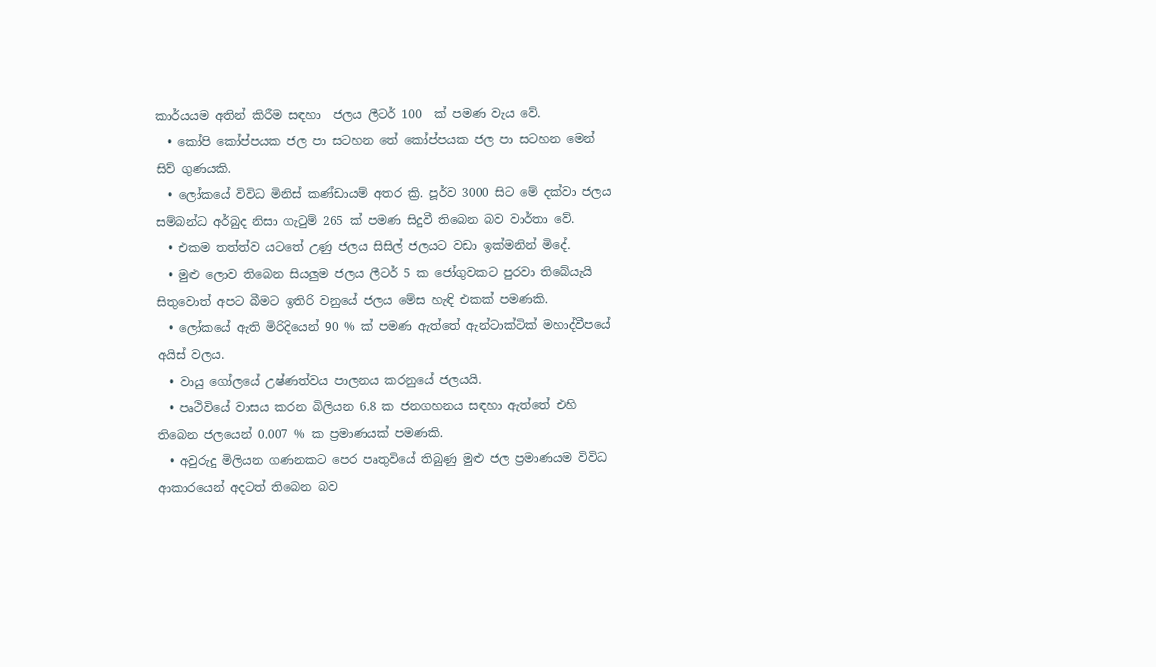කාර්යයම අතින් කිරීම සඳහා  ජලය ලීටර් 100  ක් පමණ වැය වේ.
  • කෝපි කෝප්පයක ජල පා සටහන තේ කෝප්පයක ජල පා සටහන මෙන් සිව් ගුණයකි.
  • ලෝකයේ විවිධ මිනිස් කණ්ඩායම් අතර ක්‍රි. පූර්ව 3000 සිට මේ දක්වා ජලය සම්බන්ධ අර්බුද නිසා ගැටුම් 265 ක් පමණ සිදුවී තිබෙන බව වාර්තා වේ.
  • එකම තත්ත්ව යටතේ උණු ජලය සිසිල් ජලයට වඩා ඉක්මනින් මිදේ.
  • මුළු ලොව තිබෙන සියලුම ජලය ලීටර් 5 ක ජෝගුවකට පුරවා තිබේයැයි සිතුවොත් අපට බීමට ඉතිරි වනුයේ ජලය මේස හැඳි එකක් පමණකි.
  • ලෝකයේ ඇති මිරිදියෙන් 90 % ක් පමණ ඇත්තේ ඇන්ටාක්ටික් මහාද්වීපයේ අයිස් වලය.
  • වායු ගෝලයේ උෂ්ණත්වය පාලනය කරනුයේ ජලයයි.
  • පෘථිවියේ වාසය කරන බිලියන 6.8 ක ජනගහනය සඳහා ඇත්තේ එහි තිබෙන ජලයෙන් 0.007 % ක ප්‍රමාණයක් පමණකි.
  • අවුරුදු මිලියන ගණනකට පෙර පෘතුවියේ තිබුණු මුළු ජල ප්‍රමාණයම විවිධ ආකාරයෙන් අදටත් තිබෙන බව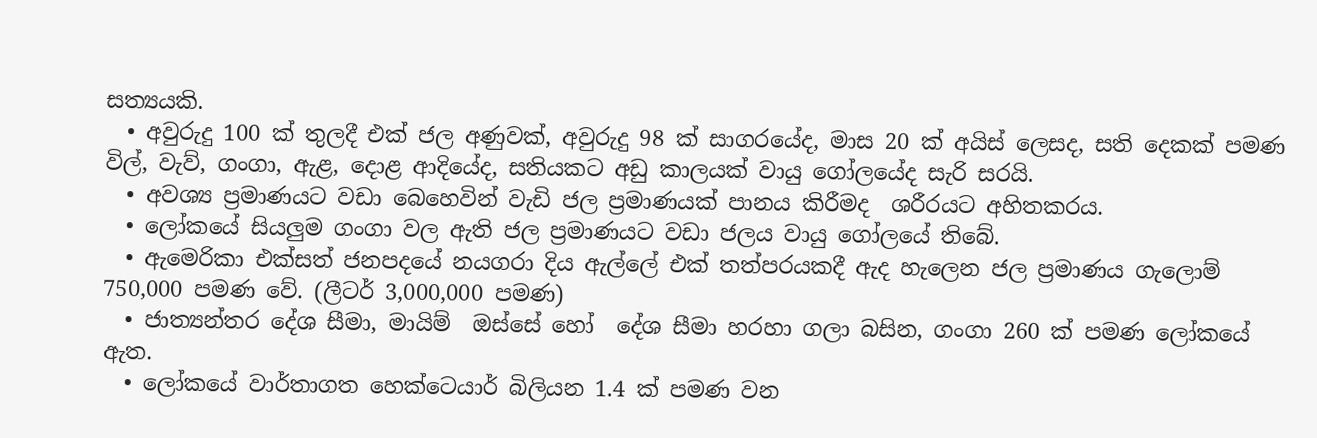සත්‍යයකි.
  • අවුරුදු 100 ක් තුලදී එක් ජල අණුවක්, අවුරුදු 98 ක් සාගරයේද, මාස 20 ක් අයිස් ලෙසද, සති දෙකක් පමණ විල්, වැව්, ගංගා, ඇළ, දොළ ආදියේද, සතියකට අඩු කාලයක් වායු ගෝලයේද සැරි සරයි.
  • අවශ්‍ය ප්‍රමාණයට වඩා බෙහෙවින් වැඩි ජල ප්‍රමාණයක් පානය කිරීමද  ශරීරයට අහිතකරය.
  • ලෝකයේ සියලුම ගංගා වල ඇති ජල ප්‍රමාණයට වඩා ජලය වායු ගෝලයේ තිබේ.
  • ඇමෙරිකා එක්සත් ජනපදයේ නයගරා දිය ඇල්ලේ එක් තත්පරයකදී ඇද හැලෙන ජල ප්‍රමාණය ගැලොම් 750,000 පමණ වේ. (ලීටර් 3,000,000 පමණ)
  • ජාත්‍යන්තර දේශ සීමා, මායිම්  ඔස්සේ හෝ  දේශ සීමා හරහා ගලා බසින, ගංගා 260 ක් පමණ ලෝකයේ ඇත.
  • ලෝකයේ වාර්තාගත හෙක්ටෙයාර් බිලියන 1.4 ක් පමණ වන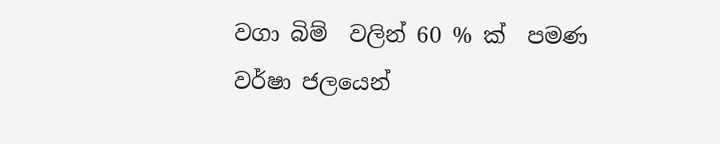වගා බිම්  වලින් 60 % ක්  පමණ වර්ෂා ජලයෙන්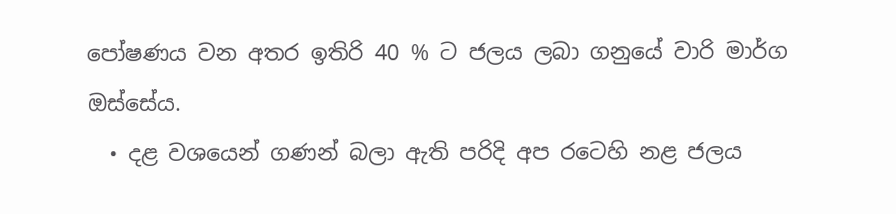පෝෂණය වන අතර ඉතිරි 40 % ට ජලය ලබා ගනුයේ වාරි මාර්ග ඔස්සේය.
  • දළ වශයෙන් ගණන් බලා ඇති පරිදි අප රටෙහි නළ ජලය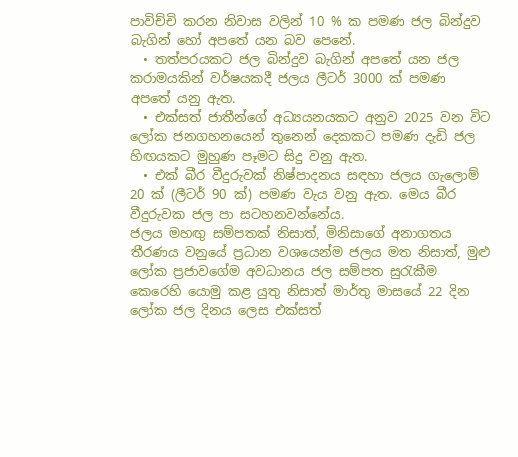පාවිච්චි කරන නිවාස වලින් 10 % ක පමණ ජල බින්දුව බැගින් හෝ අපතේ යන බව පෙනේ.
  • තත්පරයකට ජල බින්දුව බැගින් අපතේ යන ජල කරාමයකින් වර්ෂයකදී ජලය ලීටර් 3000 ක් පමණ අපතේ යනු ඇත.
  • එක්සත් ජාතීන්ගේ අධ්‍යයනයකට අනුව 2025 වන විට ලෝක ජනගහනයෙන් තුනෙන් දෙකකට පමණ දැඩි ජල හිඟයකට මුහුණ පෑමට සිදු වනු ඇත.
  • එක් බීර වීදුරුවක්‌ නිෂ්පාදනය සඳහා ජලය ගැලොම් 20 ක් (ලීටර් 90 ක්) පමණ වැය වනු ඇත. මෙය බීර වීදුරුවක ජල පා සටහනවන්නේය.
ජලය මහඟු සම්පතක් නිසාත්, මිනිසාගේ අනාගතය තීරණය වනුයේ ප්‍රධාන වශයෙන්ම ජලය මත නිසාත්, මුළු ලෝක ප්‍රජාවගේම අවධානය ජල සම්පත සුරැකීම කෙරෙහි යොමු කළ යුතු නිසාත් මාර්තු මාසයේ 22 දින ලෝක ජල දිනය ලෙස එක්සත්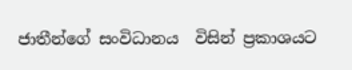ජාතීන්ගේ සංවිධානය  විසින් ප්‍රකාශයට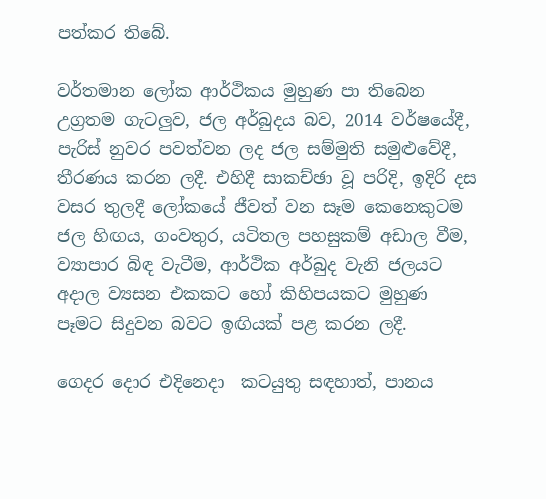පත්කර තිබේ.

වර්තමාන ලෝක ආර්ථිකය මුහුණ පා තිබෙන උග්‍රතම ගැටලුව, ජල අර්බුදය බව, 2014 වර්ෂයේදී, පැරිස් නුවර පවත්වන ලද ජල සම්මුති සමුළුවේදී, තීරණය කරන ලදී. එහිදී සාකච්ඡා වූ පරිදි, ඉදිරි දස වසර තුලදී ලෝකයේ ජීවත් වන සෑම කෙනෙකුටම ජල හිඟය, ගංවතුර, යටිතල පහසුකම් අඩාල වීම, ව්‍යාපාර බිඳ වැටීම, ආර්ථික අර්බුද වැනි ජලයට අදාල ව්‍යසන එකකට හෝ කිහිපයකට මුහුණ පෑමට සිදුවන බවට ඉඟියක් පළ කරන ලදී.

ගෙදර දොර එදිනෙදා  කටයුතු සඳහාත්, පානය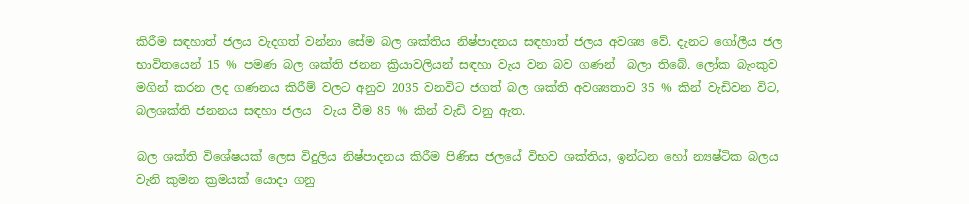කිරීම සඳහාත් ජලය වැදගත් වන්නා සේම බල ශක්තිය නිෂ්පාදනය සඳහාත් ජලය අවශ්‍ය වේ. දැනට ගෝලීය ජල භාවිතයෙන් 15 % පමණ බල ශක්ති ජනන ක්‍රියාවලියන් සඳහා වැය වන බව ගණන්  බලා තිබේ. ලෝක බැංකුව මගින් කරන ලද ගණනය කිරීම් වලට අනුව 2035 වනවිට ජගත් බල ශක්ති අවශ්‍යතාව 35 % කින් වැඩිවන විට, බලශක්ති ජනනය සඳහා ජලය  වැය වීම 85 % කින් වැඩි වනු ඇත.

බල ශක්ති විශේෂයක් ලෙස විදුලිය නිෂ්පාදනය කිරීම පිණිස ජලයේ විභව ශක්තිය, ඉන්ධන හෝ න්‍යෂ්ටික බලය වැනි කුමන ක්‍රමයක් යොදා ගනු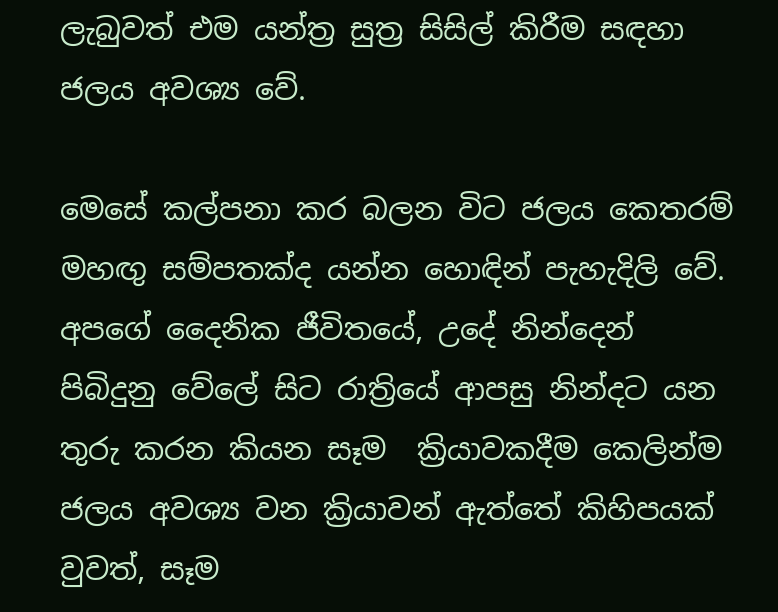ලැබුවත් එම යන්ත්‍ර සුත්‍ර සිසිල් කිරීම සඳහා ජලය අවශ්‍ය වේ.

මෙසේ කල්පනා කර බලන විට ජලය කෙතරම් මහඟු සම්පතක්ද යන්න හොඳින් පැහැදිලි වේ. අපගේ දෛනික ජීවිතයේ, උදේ නින්දෙන් පිබිදුනු වේලේ සිට රාත්‍රියේ ආපසු නින්දට යන තුරු කරන කියන සෑම  ක්‍රියාවකදීම කෙලින්ම ජලය අවශ්‍ය වන ක්‍රියාවන් ඇත්තේ කිහිපයක් වුවත්, සෑම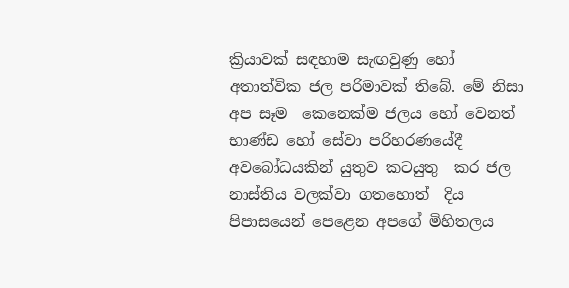ක්‍රියාවක් සඳහාම සැඟවුණු හෝ අතාත්වික ජල පරිමාවක් තිබේ. මේ නිසා අප සෑම  කෙනෙක්ම ජලය හෝ වෙනත් භාණ්ඩ හෝ සේවා පරිහරණයේදී  අවබෝධයකින් යුතුව කටයුතු  කර ජල නාස්තිය වලක්වා ගතහොත්  දිය පිපාසයෙන් පෙළෙන අපගේ මිහිතලය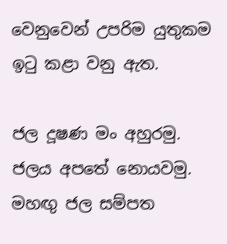වෙනුවෙන් උපරිම යුතුකම ඉටු කළා වනු ඇත.

ජල දූෂණ මං අහුරමු.  ජලය අපතේ නොයවමු.  මහඟු ජල සම්පත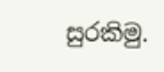සුරකිමු.